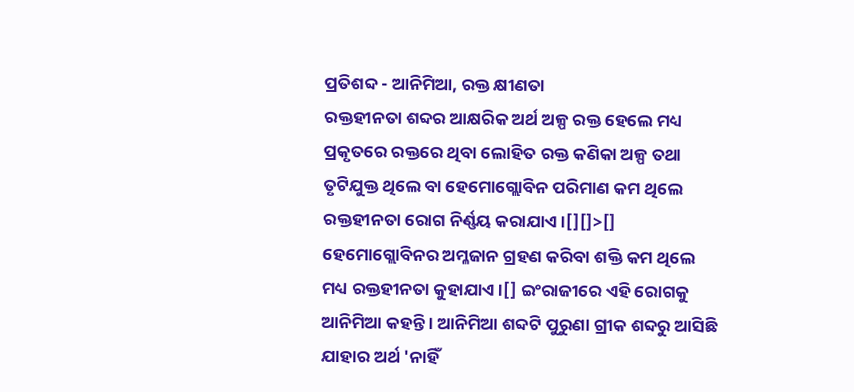ପ୍ରତିଶବ୍ଦ - ଆନିମିଆ, ରକ୍ତ କ୍ଷୀଣତା
ରକ୍ତହୀନତା ଶବ୍ଦର ଆକ୍ଷରିକ ଅର୍ଥ ଅଳ୍ପ ରକ୍ତ ହେଲେ ମଧ୍ୟ ପ୍ରକୃତରେ ରକ୍ତରେ ଥିବା ଲୋହିତ ରକ୍ତ କଣିକା ଅଳ୍ପ ତଥା ତୃଟିଯୁକ୍ତ ଥିଲେ ବା ହେମୋଗ୍ଲୋବିନ ପରିମାଣ କମ ଥିଲେ ରକ୍ତହୀନତା ରୋଗ ନିର୍ଣ୍ଣୟ କରାଯାଏ ।[][]>[] ହେମୋଗ୍ଲୋବିନର ଅମ୍ଳଜାନ ଗ୍ରହଣ କରିବା ଶକ୍ତି କମ ଥିଲେ ମଧ୍ୟ ରକ୍ତହୀନତା କୁହାଯାଏ ।[] ଇଂରାଜୀରେ ଏହି ରୋଗକୁ ଆନିମିଆ କହନ୍ତି । ଆନିମିଆ ଶବ୍ଦଟି ପୁରୁଣା ଗ୍ରୀକ ଶବ୍ଦରୁ ଆସିଛି ଯାହାର ଅର୍ଥ 'ନାହିଁ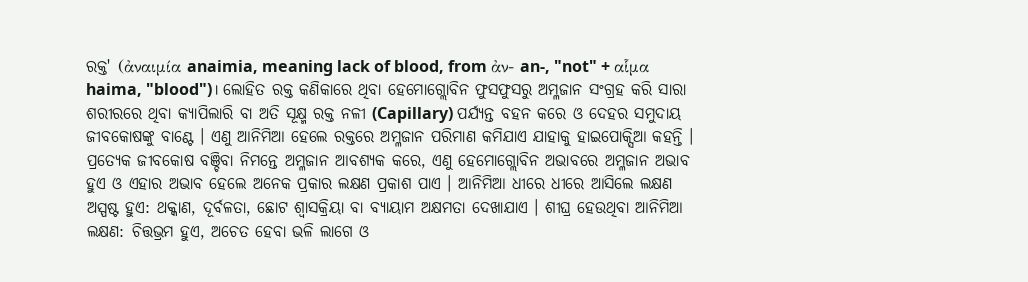ରକ୍ତ' (ἀναιμία anaimia, meaning lack of blood, from ἀν- an-, "not" + αἷμα haima, "blood")। ଲୋହିତ ରକ୍ତ କଣିକାରେ ଥିବା ହେମୋଗ୍ଲୋବିନ ଫୁସଫୁସରୁ ଅମ୍ଳଜାନ ସଂଗ୍ରହ କରି ସାରା ଶରୀରରେ ଥିବା କ୍ୟାପିଲାରି ବା ଅତି ସୂକ୍ଷ୍ମ ରକ୍ତ ନଳୀ (Capillary) ପର୍ଯ୍ୟନ୍ତ ବହନ କରେ ଓ ଦେହର ସମୁଦାୟ ଜୀବକୋଷଙ୍କୁ ବାଣ୍ଟେ । ଏଣୁ ଆନିମିଆ ହେଲେ ରକ୍ତରେ ଅମ୍ଳଜାନ ପରିମାଣ କମିଯାଏ ଯାହାକୁ ହାଇପୋକ୍ସିଆ କହନ୍ତି । ପ୍ରତ୍ୟେକ ଜୀବକୋଷ ବଞ୍ଚିବା ନିମନ୍ତେ ଅମ୍ଳଜାନ ଆବଶ୍ୟକ କରେ, ଏଣୁ ହେମୋଗ୍ଲୋବିନ ଅଭାବରେ ଅମ୍ଳଜାନ ଅଭାବ ହୁଏ ଓ ଏହାର ଅଭାବ ହେଲେ ଅନେକ ପ୍ରକାର ଲକ୍ଷଣ ପ୍ରକାଶ ପାଏ । ଆନିମିଆ ଧୀରେ ଧୀରେ ଆସିଲେ ଲକ୍ଷଣ ଅସ୍ପଷ୍ଟ ହୁଏ: ଥକ୍କାଣ, ଦୂର୍ବଳତା, ଛୋଟ ଶ୍ୱାସକ୍ରିୟା ବା ବ୍ୟାୟାମ ଅକ୍ଷମତା ଦେଖାଯାଏ । ଶୀଘ୍ର ହେଉଥିବା ଆନିମିଆ ଲକ୍ଷଣ: ଚିତ୍ତଭ୍ରମ ହୁଏ, ଅଚେତ ହେବା ଭଳି ଲାଗେ ଓ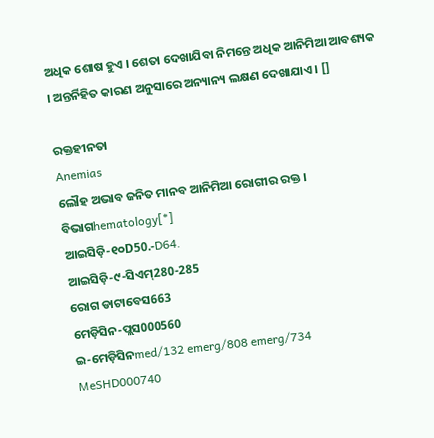ଅଧିକ ଶୋଷ ହୁଏ । ଶେତା ଦେଖାଯିବା ନିମନ୍ତେ ଅଧିକ ଆନିମିଆ ଆବଶ୍ୟକ । ଅନ୍ତର୍ନିହିତ କାରଣ ଅନୁସାରେ ଅନ୍ୟାନ୍ୟ ଲକ୍ଷଣ ଦେଖାଯାଏ । []

ରକ୍ତହୀନତା
Anemias
ଲୌହ ଅଭାବ ଜନିତ ମାନବ ଆନିମିଆ ରୋଗୀର ରକ୍ତ ।
ବିଭାଗhematology[*]
ଆଇସିଡ଼ି-୧୦D50.-D64.
ଆଇସିଡ଼ି-୯-ସିଏମ୍280-285
ରୋଗ ଡାଟାବେସ663
ମେଡ଼ିସିନ-ପ୍ଲସ000560
ଇ-ମେଡ଼ିସିନmed/132 emerg/808 emerg/734
MeSHD000740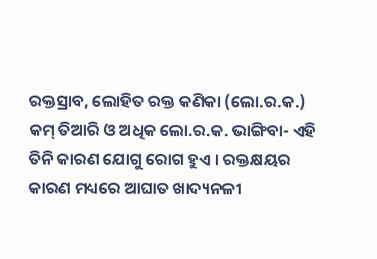ରକ୍ତସ୍ରାବ, ଲୋହିତ ରକ୍ତ କଣିକା (ଲୋ.ର.କ.) କମ୍ ତିଆରି ଓ ଅଧିକ ଲୋ.ର.କ. ଭାଙ୍ଗିବା- ଏହି ତିନି କାରଣ ଯୋଗୁ ରୋଗ ହୁଏ । ରକ୍ତକ୍ଷୟର କାରଣ ମଧ୍ୟରେ ଆଘାତ ଖାଦ୍ୟନଳୀ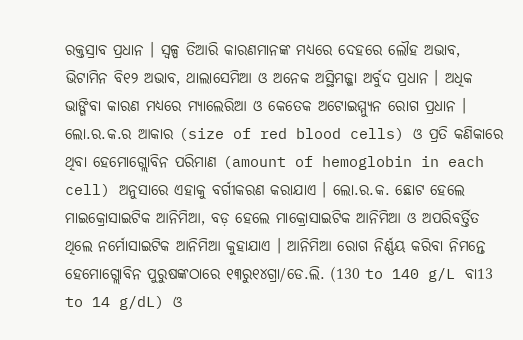ରକ୍ତସ୍ରାବ ପ୍ରଧାନ । ସ୍ୱଳ୍ପ ତିଆରି କାରଣମାନଙ୍କ ମଧ୍ୟରେ ଦେହରେ ଲୌହ ଅଭାବ, ଭିଟାମିନ ବି୧୨ ଅଭାବ, ଥାଲାସେମିଆ ଓ ଅନେକ ଅସ୍ଥିମଜ୍ଜା ଅର୍ବୁଦ ପ୍ରଧାନ । ଅଧିକ ଭାଙ୍ଗିବା କାରଣ ମଧ୍ୟରେ ମ୍ୟାଲେରିଆ ଓ କେତେକ ଅଟୋଇମ୍ମ୍ୟୁନ ରୋଗ ପ୍ରଧାନ । ଲୋ.ର.କ.ର ଆକାର (size of red blood cells) ଓ ପ୍ରତି କଣିକାରେ ଥିବା ହେମୋଗ୍ଲୋବିନ ପରିମାଣ (amount of hemoglobin in each cell) ଅନୁସାରେ ଏହାକୁ ବର୍ଗୀକରଣ କରାଯାଏ । ଲୋ.ର.କ. ଛୋଟ ହେଲେ ମାଇକ୍ରୋସାଇଟିକ ଆନିମିଆ, ବଡ଼ ହେଲେ ମାକ୍ରୋସାଇଟିକ ଆନିମିଆ ଓ ଅପରିବର୍ତ୍ତିତ ଥିଲେ ନର୍ମୋସାଇଟିକ ଆନିମିଆ କୁହାଯାଏ । ଆନିମିଆ ରୋଗ ନିର୍ଣ୍ଣୟ କରିବା ନିମନ୍ତେ ହେମୋଗ୍ଲୋବିନ ପୁରୁଷଙ୍କଠାରେ ୧୩ରୁ୧୪ଗ୍ରା/ଡେ.ଲି. (130 to 140 g/L ବା13 to 14 g/dL) ଓ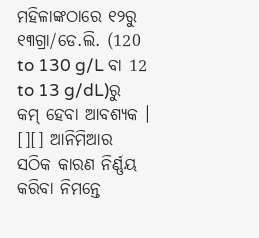ମହିଳାଙ୍କଠାରେ ୧୨ରୁ ୧୩ଗ୍ରା/ଡେ.ଲି. (120 to 130 g/L ବା 12 to 13 g/dL)ରୁ କମ୍ ହେବା ଆବଶ୍ୟକ । [][] ଆନିମିଆର ସଠିକ କାରଣ ନିର୍ଣ୍ଣୟ କରିବା ନିମନ୍ତେ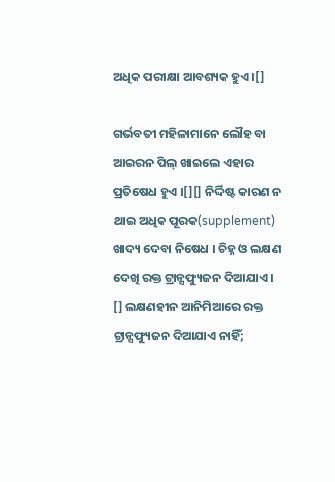ଅଧିକ ପରୀକ୍ଷା ଆବଶ୍ୟକ ହୁଏ ।[]

ଗର୍ଭବତୀ ମହିଳାମାନେ ଲୌହ ବା ଆଇରନ ପିଲ୍ ଖାଇଲେ ଏହାର ପ୍ରତିଷେଧ ହୁଏ ।[][] ନିର୍ଦ୍ଦିଷ୍ଟ କାରଣ ନ ଥାଇ ଅଧିକ ପୂରକ(supplement) ଖାଦ୍ୟ ଦେବା ନିଷେଧ । ଚିହ୍ନ ଓ ଲକ୍ଷଣ ଦେଖି ରକ୍ତ ଟ୍ରାନ୍ସଫ୍ୟୁଜନ ଦିଆଯାଏ । [] ଲକ୍ଷଣହୀନ ଆନିମିଆରେ ରକ୍ତ ଟ୍ରାନ୍ସଫ୍ୟୁଜନ ଦିଆଯାଏ ନାହିଁ;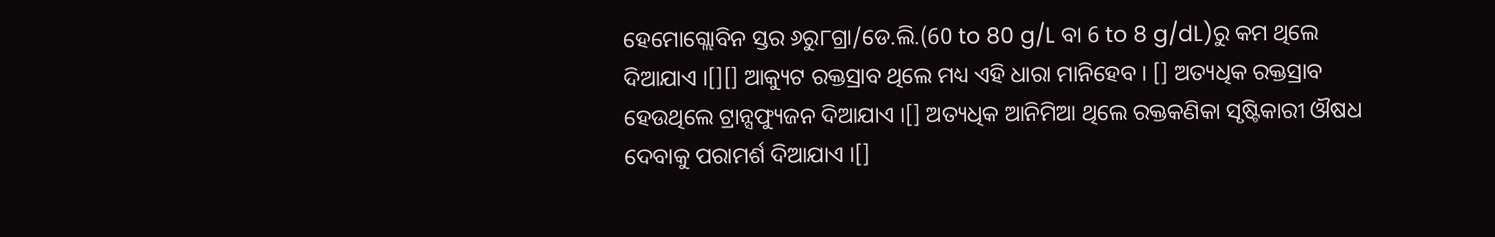ହେମୋଗ୍ଲୋବିନ ସ୍ତର ୬ରୁ୮ଗ୍ରା/ଡେ.ଲି.(60 to 80 g/L ବା 6 to 8 g/dL)ରୁ କମ ଥିଲେ ଦିଆଯାଏ ।[][] ଆକ୍ୟୁଟ ରକ୍ତସ୍ରାବ ଥିଲେ ମଧ୍ୟ ଏହି ଧାରା ମାନିହେବ । [] ଅତ୍ୟଧିକ ରକ୍ତସ୍ରାବ ହେଉଥିଲେ ଟ୍ରାନ୍ସଫ୍ୟୁଜନ ଦିଆଯାଏ ।[] ଅତ୍ୟଧିକ ଆନିମିଆ ଥିଲେ ରକ୍ତକଣିକା ସୃଷ୍ଟିକାରୀ ଔଷଧ ଦେବାକୁ ପରାମର୍ଶ ଦିଆଯାଏ ।[]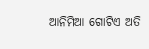ଆନିମିଆ ଗୋଟିଏ ଅତି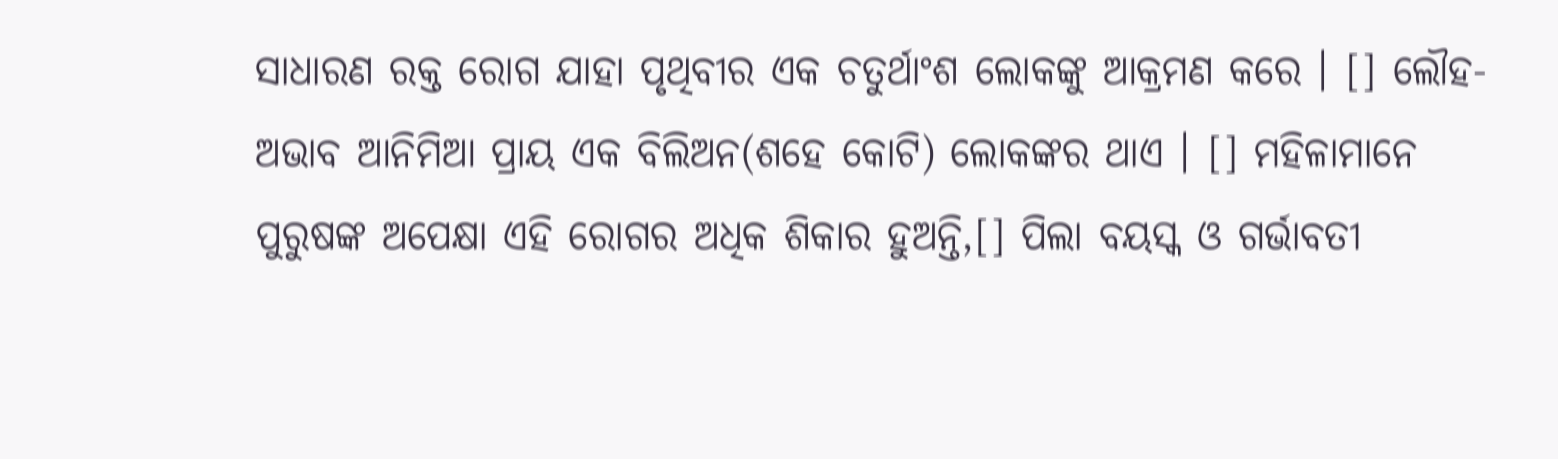ସାଧାରଣ ରକ୍ତ ରୋଗ ଯାହା ପୃଥିବୀର ଏକ ଚତୁର୍ଥାଂଶ ଲୋକଙ୍କୁ ଆକ୍ରମଣ କରେ । [] ଲୌହ-ଅଭାବ ଆନିମିଆ ପ୍ରାୟ ଏକ ବିଲିଅନ(ଶହେ କୋଟି) ଲୋକଙ୍କର ଥାଏ । [] ମହିଳାମାନେ ପୁରୁଷଙ୍କ ଅପେକ୍ଷା ଏହି ରୋଗର ଅଧିକ ଶିକାର ହୁଅନ୍ତି,[] ପିଲା ବୟସ୍କ ଓ ଗର୍ଭାବତୀ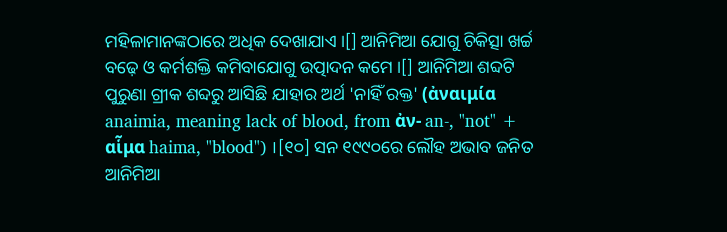ମହିଳାମାନଙ୍କଠାରେ ଅଧିକ ଦେଖାଯାଏ ।[] ଆନିମିଆ ଯୋଗୁ ଚିକିତ୍ସା ଖର୍ଚ୍ଚ ବଢ଼େ ଓ କର୍ମଶକ୍ତି କମିବାଯୋଗୁ ଉତ୍ପାଦନ କମେ ।[] ଆନିମିଆ ଶବ୍ଦଟି ପୁରୁଣା ଗ୍ରୀକ ଶବ୍ଦରୁ ଆସିଛି ଯାହାର ଅର୍ଥ 'ନାହିଁ ରକ୍ତ' (ἀναιμία anaimia, meaning lack of blood, from ἀν- an-, "not" + αἷμα haima, "blood") ।[୧୦] ସନ ୧୯୯୦ରେ ଲୌହ ଅଭାବ ଜନିତ ଆନିମିଆ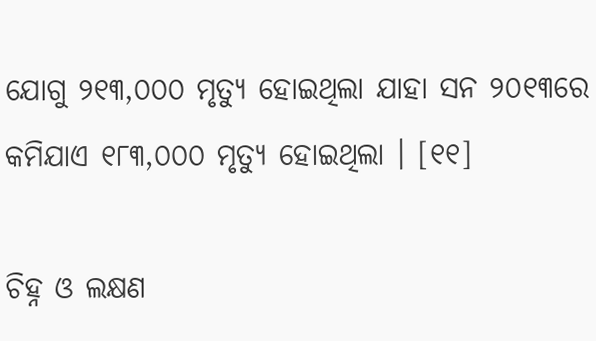ଯୋଗୁ ୨୧୩,୦୦୦ ମୃତ୍ୟୁ ହୋଇଥିଲା ଯାହା ସନ ୨୦୧୩ରେ କମିଯାଏ ୧୮୩,୦୦୦ ମୃତ୍ୟୁ ହୋଇଥିଲା । [୧୧]

ଚିହ୍ନ ଓ ଲକ୍ଷଣ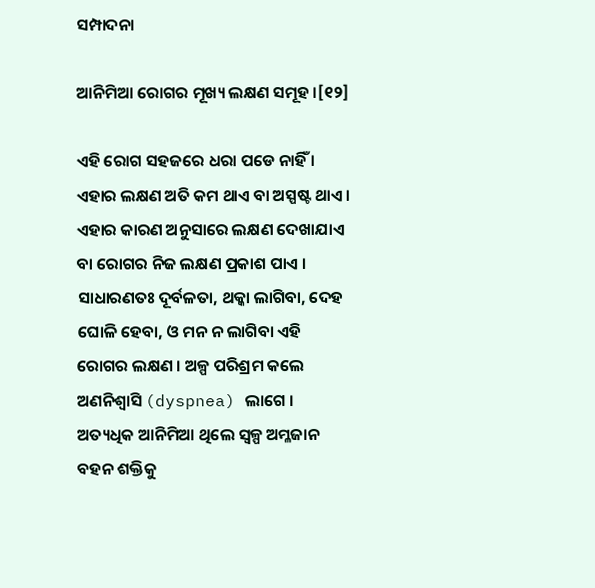ସମ୍ପାଦନା

ଆନିମିଆ ରୋଗର ମୂଖ୍ୟ ଲକ୍ଷଣ ସମୂହ ।[୧୨]

ଏହି ରୋଗ ସହଜରେ ଧରା ପଡେ ନାହିଁ । ଏହାର ଲକ୍ଷଣ ଅତି କମ ଥାଏ ବା ଅସ୍ପଷ୍ଟ ଥାଏ । ଏହାର କାରଣ ଅନୁସାରେ ଲକ୍ଷଣ ଦେଖାଯାଏ ବା ରୋଗର ନିଜ ଲକ୍ଷଣ ପ୍ରକାଶ ପାଏ ।
ସାଧାରଣତଃ ଦୂର୍ବଳତା, ଥକ୍କା ଲାଗିବା, ଦେହ ଘୋଳି ହେବା, ଓ ମନ ନ ଲାଗିବା ଏହି ରୋଗର ଲକ୍ଷଣ । ଅଳ୍ପ ପରିଶ୍ରମ କଲେ ଅଣନିଶ୍ୱାସି (dyspnea) ଲାଗେ । ଅତ୍ୟଧିକ ଆନିମିଆ ଥିଲେ ସ୍ୱଳ୍ପ ଅମ୍ଳଜାନ ବହନ ଶକ୍ତିକୁ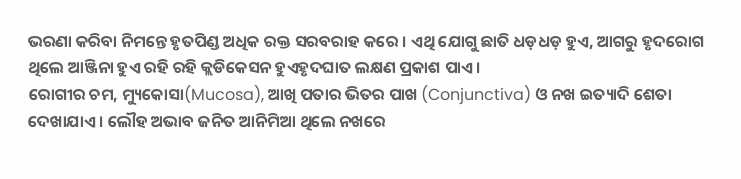ଭରଣା କରିବା ନିମନ୍ତେ ହୃତପିଣ୍ଡ ଅଧିକ ରକ୍ତ ସରବରାହ କରେ । ଏଥି ଯୋଗୁ ଛାତି ଧଡ଼ଧଡ଼ ହୁଏ, ଆଗରୁ ହୃଦରୋଗ ଥିଲେ ଆଞ୍ଜିନା ହୁଏ ରହି ରହି କ୍ଲଡିକେସନ ହୁଏହୃଦଘାତ ଲକ୍ଷଣ ପ୍ରକାଶ ପାଏ ।
ରୋଗୀର ଚମ, ମ୍ୟୁକୋସା(Mucosa), ଆଖି ପତାର ଭିତର ପାଖ (Conjunctiva) ଓ ନଖ ଇତ୍ୟାଦି ଶେତା ଦେଖାଯାଏ । ଲୌହ ଅଭାବ ଜନିତ ଆନିମିଆ ଥିଲେ ନଖରେ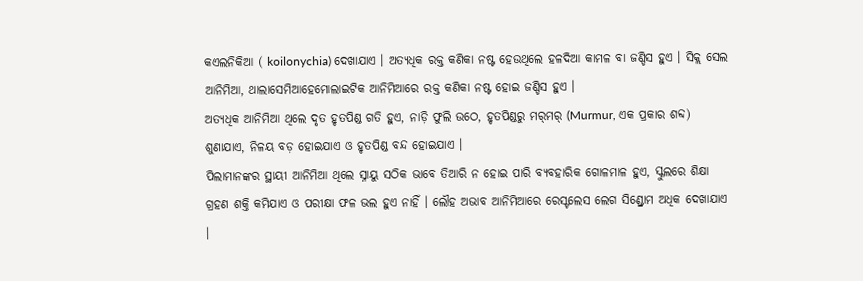କଏଲନିକିଆ ( koilonychia) ଦେଖାଯାଏ । ଅତ୍ୟଧିକ ରକ୍ତ କଣିକା ନଷ୍ଟ ହେଉଥିଲେ ହଳଦିଆ କାମଳ ବା ଜଣ୍ଡିସ ହୁଏ । ସିକ୍ଲ ସେଲ ଆନିମିଆ, ଥାଲାସେମିଆହେମୋଲାଇଟିକ ଆନିମିଆରେ ରକ୍ତ କଣିକା ନଷ୍ଟ ହୋଇ ଜଣ୍ଡିସ ହୁଏ ।
ଅତ୍ୟଧିକ ଆନିମିଆ ଥିଲେ ଦୃତ ହୃତପିଣ୍ଡ ଗତି ହୁଏ, ନାଡ଼ି ଫୁଲି ଉଠେ, ହୃତପିଣ୍ଡରୁ ମର୍‌ମର୍ (Murmur, ଏକ ପ୍ରକାର ଶବ୍ଦ) ଶୁଣାଯାଏ, ନିଳୟ ବଡ଼ ହୋଇଯାଏ ଓ ହୃତପିଣ୍ଡ ବନ୍ଦ ହୋଇଯାଏ ।
ପିଲାମାନଙ୍କର ସ୍ଥାୟୀ ଆନିମିଆ ଥିଲେ ସ୍ନାୟୁ ସଠିକ ଭାବେ ତିଆରି ନ ହୋଇ ପାରି ବ୍ୟବ‌ହାରିକ ଗୋଳମାଳ ହୁଏ, ସ୍କୁଲରେ ଶିକ୍ଷା ଗ୍ରହଣ ଶକ୍ତି କମିଯାଏ ଓ ପରୀକ୍ଷା ଫଳ ଭଲ ହୁଏ ନାହିଁ । ଲୌହ ଅଭାବ ଆନିମିଆରେ ରେସ୍ଟଲେସ ଲେଗ ସିଣ୍ଡ୍ରୋମ ଅଧିକ ଦେଖାଯାଏ ।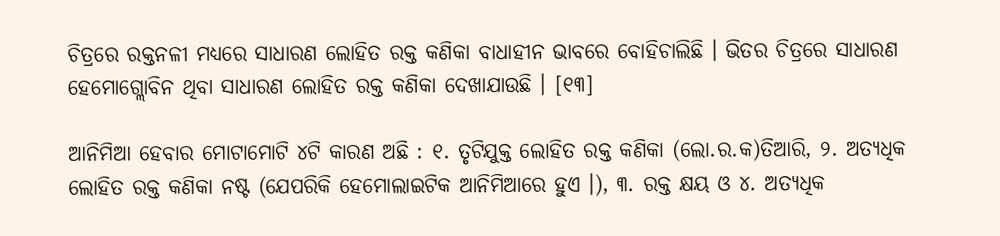ଚିତ୍ରରେ ରକ୍ତନଳୀ ମଧ୍ୟରେ ସାଧାରଣ ଲୋହିତ ରକ୍ତ କଣିକା ବାଧାହୀନ ଭାବରେ ବୋହିଚାଲିଛି । ଭିତର ଚିତ୍ରରେ ସାଧାରଣ ହେମୋଗ୍ଲୋବିନ ଥିବା ସାଧାରଣ ଲୋହିତ ରକ୍ତ କଣିକା ଦେଖାଯାଉଛି । [୧୩]

ଆନିମିଆ ହେବାର ମୋଟାମୋଟି ୪ଟି କାରଣ ଅଛି : ୧. ତୃଟିଯୁକ୍ତ ଲୋହିତ ରକ୍ତ କଣିକା (ଲୋ.ର.କ)ତିଆରି, ୨. ଅତ୍ୟଧିକ ଲୋହିତ ରକ୍ତ କଣିକା ନଷ୍ଟ (ଯେପରିକି ହେମୋଲାଇଟିକ ଆନିମିଆରେ ହୁଏ ।), ୩. ରକ୍ତ କ୍ଷୟ ଓ ୪. ଅତ୍ୟଧିକ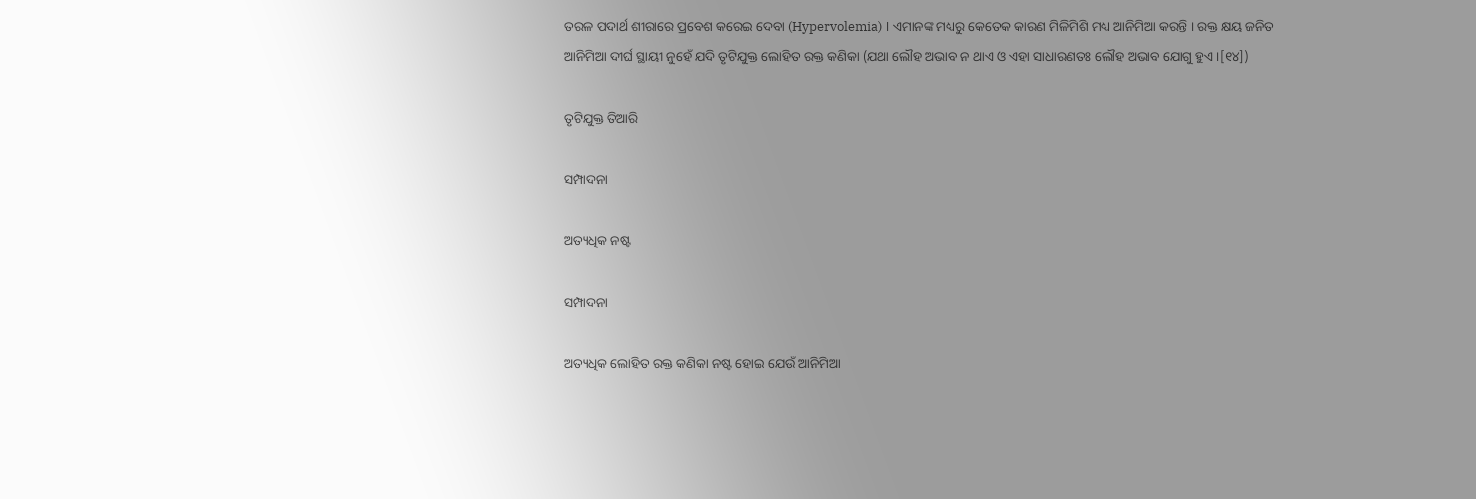ତରଳ ପଦାର୍ଥ ଶୀରାରେ ପ୍ରବେଶ କରେଇ ଦେବା (Hypervolemia) । ଏମାନଙ୍କ ମଧ୍ୟରୁ କେତେକ କାରଣ ମିଳିମିଶି ମଧ୍ୟ ଆନିମିଆ କରନ୍ତି । ରକ୍ତ କ୍ଷୟ ଜନିତ ଆନିମିଆ ଦୀର୍ଘ ସ୍ଥାୟୀ ନୁହେଁ ଯଦି ତୃଟିଯୁକ୍ତ ଲୋହିତ ରକ୍ତ କଣିକା (ଯଥା ଲୌହ ଅଭାବ ନ ଥାଏ ଓ ଏହା ସାଧାରଣତଃ ଲୌହ ଅଭାବ ଯୋଗୁ ହୁଏ ।[୧୪])

ତୃଟିଯୁକ୍ତ ତିଆରି

ସମ୍ପାଦନା

ଅତ୍ୟଧିକ ନଷ୍ଟ

ସମ୍ପାଦନା

ଅତ୍ୟଧିକ ଲୋହିତ ରକ୍ତ କଣିକା ନଷ୍ଟ ହୋଇ ଯେଉଁ ଆନିମିଆ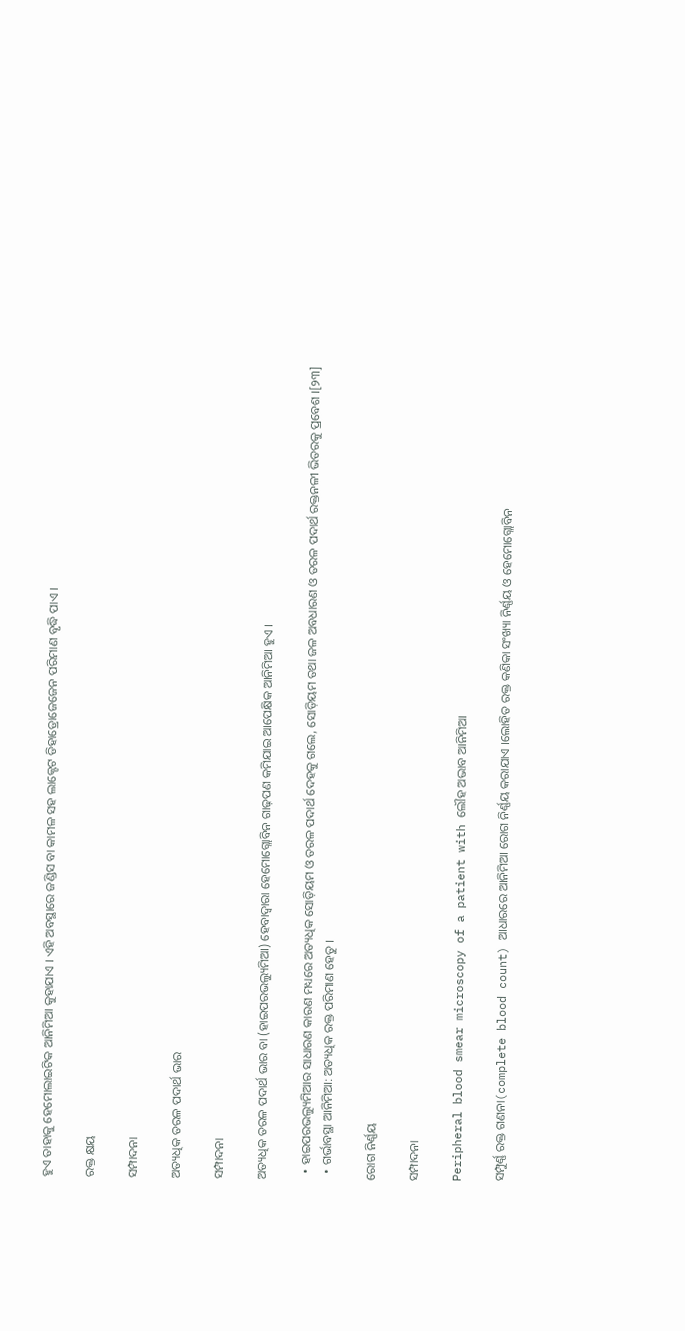ହୁଏ ତାହାକୁ ହେମୋଲାଇଟିକ ଆନିମିଆ କୁହାଯାଏ । ଏହି ଅବସ୍ଥାରେ ଜଣ୍ଡିସ ବା କାମଳ ସହ ଲାକ୍ଟେଟ ଡିହାଡ୍ରୋଜେଜେନ ପରିମାଣ ବୃଦ୍ଧି ପାଏ ।

ରକ୍ତ କ୍ଷୟ

ସମ୍ପାଦନା

ଅତ୍ୟଧିକ ତରଳ ପଦାର୍ଥ ଭାର

ସମ୍ପାଦନା

ଅତ୍ୟଧିକ ତରଳ ପଦାର୍ଥ ଭାର ବା (ହାଇପରଭଲ୍ୟୁମିଆ) ହେବାଦ୍ୱାରା ହେମୋଗ୍ଲୋବିନ ଗାଢ଼ପଣ କମିଯାଇ ଆପେକ୍ଷିକ ଆନିମିଆ ହୁଏ ।

  • ହାଇପରଭଲ୍ୟୁମିଆର ସାଧାରଣ କାରଣ ମଧ୍ୟରେ ଅତ୍ୟଧିକ ସୋଡ଼ିୟମ ଓ ତରଳ ପଦାର୍ଥ ଦେହକୁ ଗଲେ, ସୋଡ଼ିୟମ ତ‌ଥା ଜଳ ଅବଧାରଣ ଓ ତରଳ ପଦାର୍ଥ ରକ୍ତନଳୀ ଭିତରକୁ ପ୍ରବେଶ ।[୨୩]
  • ଗର୍ଭାବସ୍ଥା ଆନିମିଆ: ଅତ୍ୟଧିକ ରକ୍ତ ପରିମାଣ ହେତୁ ।

ରୋଗ ନିର୍ଣ୍ଣୟ

ସମ୍ପାଦନା

Peripheral blood smear microscopy of a patient with ଲୌହ ଅଭାବ ଆନିମିଆ

ସମ୍ପୁର୍ଣ୍ଣ ରକ୍ତ ଗଣନା(complete blood count) ଆଧାରରେ ଆନିମିଆ ରୋଗ ନିର୍ଣ୍ଣୟ କରାଯାଏ ।ଲୋହିତ ରକ୍ତ କଣିକା ସଂଖ୍ୟା ନିର୍ଣ୍ଣୟ ଓ ହେମୋଗ୍ଲୋବିନ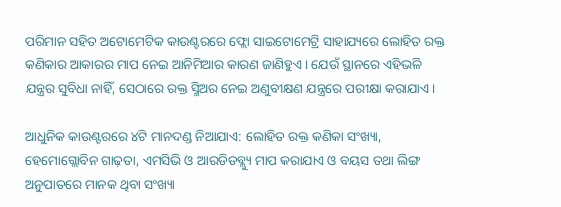ପରିମାନ ସ‌ହିତ ଅଟୋମେଟିକ କାଉଣ୍ଟରରେ ଫ୍ଲୋ ସାଇଟୋମେଟ୍ରି ସାହାଯ୍ୟରେ ଲୋହିତ ରକ୍ତ କଣିକାର ଆକାରର ମାପ ନେଇ ଆନିମିଆର କାରଣ ଜାଣିହୁଏ । ଯେଉଁ ସ୍ଥାନରେ ଏହିଭଳି ଯନ୍ତ୍ରର ସୁବିଧା ନାହିଁ, ସେଠାରେ ରକ୍ତ ସ୍ମିଅର ନେଇ ଅଣୁବୀକ୍ଷଣ ଯନ୍ତ୍ରରେ ପରୀକ୍ଷା କରାଯାଏ ।

ଆଧୁନିକ କାଉଣ୍ଟରରେ ୪ଟି ମାନ‌ଦଣ୍ଡ ନିଆଯାଏ: ଲୋହିତ ରକ୍ତ କଣିକା ସଂଖ୍ୟା, ହେମୋଗ୍ଲୋବିନ ଗାଢ଼ତା, ଏମସିଭି ଓ ଆରଡିଡବ୍ଲ୍ୟୁ ମାପ କରାଯାଏ ଓ ବୟସ ତ‌ଥା ଲିଙ୍ଗ ଅନୁପାତରେ ମାନ‌କ ଥିବା ସଂଖ୍ୟା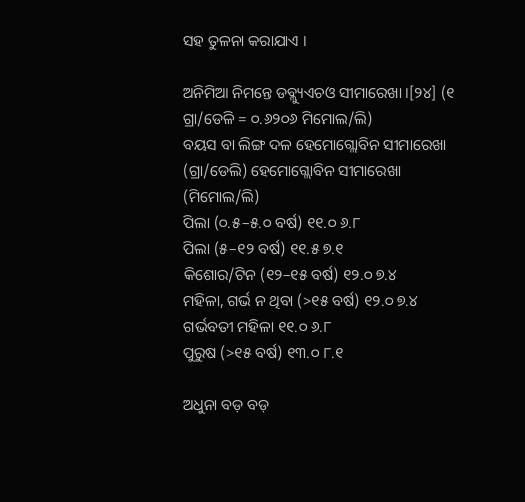ସ‌ହ ତୁଳନା କରାଯାଏ ।

ଅନିମିଆ ନିମନ୍ତେ ଡବ୍ଲ୍ୟୁଏଚଓ ସୀମାରେଖା ।[୨୪] (୧ ଗ୍ରା/ଡେଳି = ୦.୬୨୦୬ ମିମୋଲ/ଲି)
ବୟସ ବା ଲିଙ୍ଗ ଦଳ ହେମୋଗ୍ଲୋବିନ ସୀମାରେଖା (ଗ୍ରା/ଡେଲି) ହେମୋଗ୍ଲୋବିନ ସୀମାରେଖା (ମିମୋଲ/ଲି)
ପିଲା (୦.୫–୫.୦ ବର୍ଷ) ୧୧.୦ ୬.୮
ପିଲା (୫–୧୨ ବର୍ଷ) ୧୧.୫ ୭.୧
କିଶୋର/ଟିନ (୧୨–୧୫ ବର୍ଷ) ୧୨.୦ ୭.୪
ମହିଳା, ଗର୍ଭ ନ ଥିବା (>୧୫ ବର୍ଷ) ୧୨.୦ ୭.୪
ଗର୍ଭବତୀ ମହିଳା ୧୧.୦ ୬.୮
ପୁରୁଷ (>୧୫ ବର୍ଷ) ୧୩.୦ ୮.୧

ଅଧୁନା ବଡ଼ ବଡ଼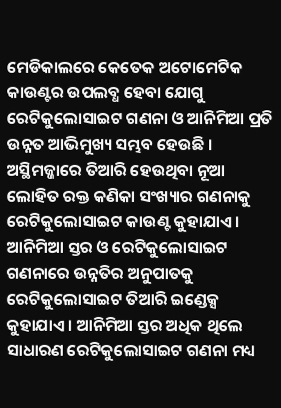ମେଡିକାଲରେ କେତେକ ଅଟୋମେଟିକ କାଉଣ୍ଟର ଉପଲବ୍ଧ ହେବା ଯୋଗୁ ରେଟିକୁଲୋସାଇଟ ଗଣନା ଓ ଆନିମିଆ ପ୍ରତି ଉନ୍ନତ ଆଭିମୁଖ୍ୟ ସମ୍ଭବ ହେଉଛି । ଅସ୍ଥିମଜ୍ଜାରେ ତିଆରି ହେଉଥିବା ନୂଆ ଲୋହିତ ରକ୍ତ କଣିକା ସଂଖ୍ୟାର ଗଣନାକୁ ରେଟିକୁଲୋସାଇଟ କାଉଣ୍ଟ କୁହାଯାଏ । ଆନିମିଆ ସ୍ତର ଓ ରେଟିକୁଲୋସାଇଟ ଗଣନାରେ ଉନ୍ନତିର ଅନୁପାତକୁ ରେଟିକୁଲୋସାଇଟ ତିଆରି ଇଣ୍ଡେକ୍ସ କୁହାଯାଏ । ଆନିମିଆ ସ୍ତର ଅଧିକ ଥିଲେ ସାଧାରଣ ରେଟିକୁଲୋସାଇଟ ଗଣନା ମଧ୍ୟ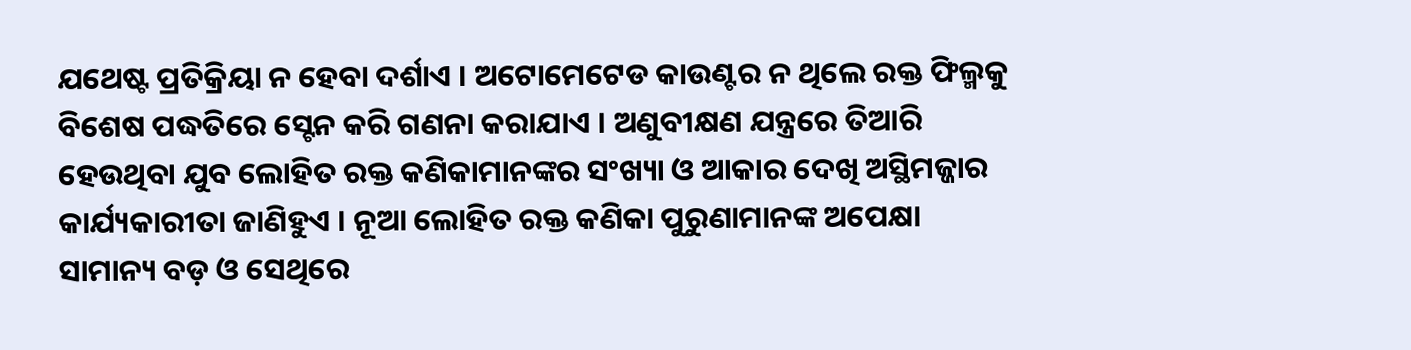ଯଥେଷ୍ଟ ପ୍ରତିକ୍ରିୟା ନ ହେବା ଦର୍ଶାଏ । ଅଟୋମେଟେଡ କାଉଣ୍ଟର ନ ଥିଲେ ରକ୍ତ ଫିଲ୍ମକୁ ବିଶେଷ ପଦ୍ଧତିରେ ସ୍ଟେନ କରି ଗଣନା କରାଯାଏ । ଅଣୁବୀକ୍ଷଣ ଯନ୍ତ୍ରରେ ତିଆରି ହେଉଥିବା ଯୁବ ଲୋହିତ ରକ୍ତ କଣିକାମାନଙ୍କର ସଂଖ୍ୟା ଓ ଆକାର ଦେଖି ଅସ୍ଥିମଜ୍ଜାର କାର୍ଯ୍ୟକାରୀତା ଜାଣିହୁଏ । ନୂଆ ଲୋହିତ ରକ୍ତ କଣିକା ପୁରୁଣାମାନଙ୍କ ଅପେକ୍ଷା ସାମାନ୍ୟ ବଡ଼ ଓ ସେଥିରେ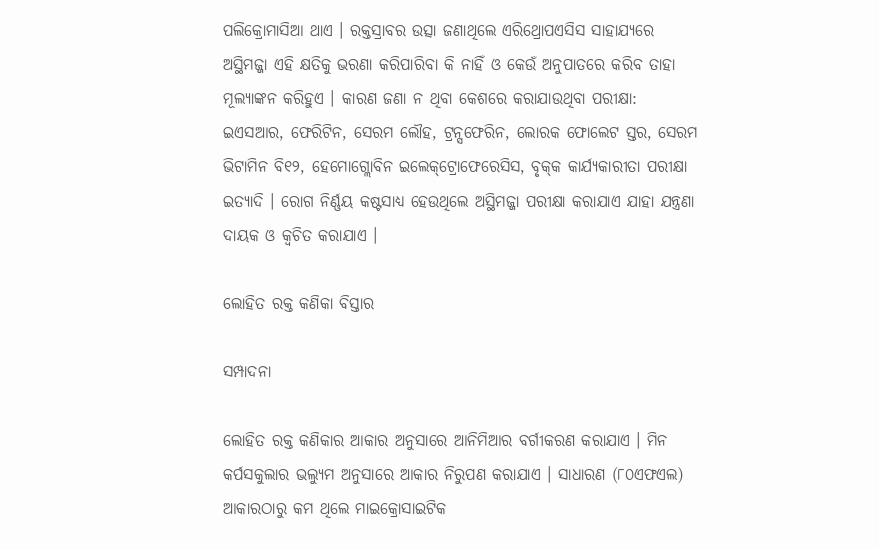ପଲିକ୍ରୋମାସିଆ ଥାଏ । ରକ୍ତସ୍ରାବର ଉତ୍ସା ଜଣାଥିଲେ ଏରିଥ୍ରୋପଏସିସ ସାହାଯ୍ୟରେ ଅସ୍ଥିମଜ୍ଜା ଏହି କ୍ଷତିକୁ ଭରଣା କରିପାରିବା କି ନାହିଁ ଓ କେଉଁ ଅନୁପାତରେ କରିବ ତାହା ମୂଲ୍ୟାଙ୍କନ କରିହୁଏ । କାରଣ ଜଣା ନ ଥିବା କେଶରେ କରାଯାଉଥିବା ପରୀକ୍ଷା: ଇଏସଆର, ଫେରିଟିନ, ସେରମ ଲୌହ, ଟ୍ରନ୍ସଫେରିନ, ଲୋରକ ଫୋଲେଟ ସ୍ତର, ସେରମ ଭିଟାମିନ ବି୧୨, ହେମୋଗ୍ଲୋବିନ ଇଲେକ୍‌ଟ୍ରୋଫେରେସିସ, ବୃକ୍‌କ କାର୍ଯ୍ୟକାରୀତା ପରୀକ୍ଷା ଇତ୍ୟାଦି । ରୋଗ ନିର୍ଣ୍ଣୟ କଷ୍ଟସାଧ୍ୟ ହେଉଥିଲେ ଅସ୍ଥିମଜ୍ଜା ପରୀକ୍ଷା କରାଯାଏ ଯାହା ଯନ୍ତ୍ରଣା ଦାୟକ ଓ କ୍ୱଚିତ କରାଯାଏ ।

ଲୋହିତ ରକ୍ତ କଣିକା ବିସ୍ତାର

ସମ୍ପାଦନା

ଲୋହିତ ରକ୍ତ କଣିକାର ଆକାର ଅନୁସାରେ ଆନିମିଆର ବର୍ଗୀକରଣ କରାଯାଏ । ମିନ କର୍ପସକୁଲାର ଭଲ୍ୟୁମ ଅନୁସାରେ ଆକାର ନିରୁପଣ କରାଯାଏ । ସାଧାରଣ (୮୦ଏଫଏଲ) ଆକାରଠାରୁ କମ ଥିଲେ ମାଇକ୍ରୋସାଇଟିକ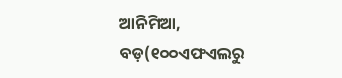ଆନିମିଆ, ବଡ଼(୧୦୦ଏଫଏଲରୁ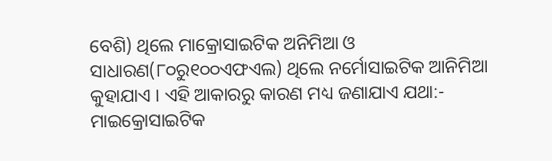ବେଶି) ଥିଲେ ମାକ୍ରୋସାଇଟିକ ଅନିମିଆ ଓ ସାଧାରଣ(୮୦ରୁ୧୦୦ଏଫଏଲ) ଥିଲେ ନର୍ମୋସାଇଟିକ ଆନିମିଆ କୁହାଯାଏ । ଏହି ଆକାରରୁ କାରଣ ମଧ୍ୟ ଜଣାଯାଏ ଯଥା:- ମାଇକ୍ରୋସାଇଟିକ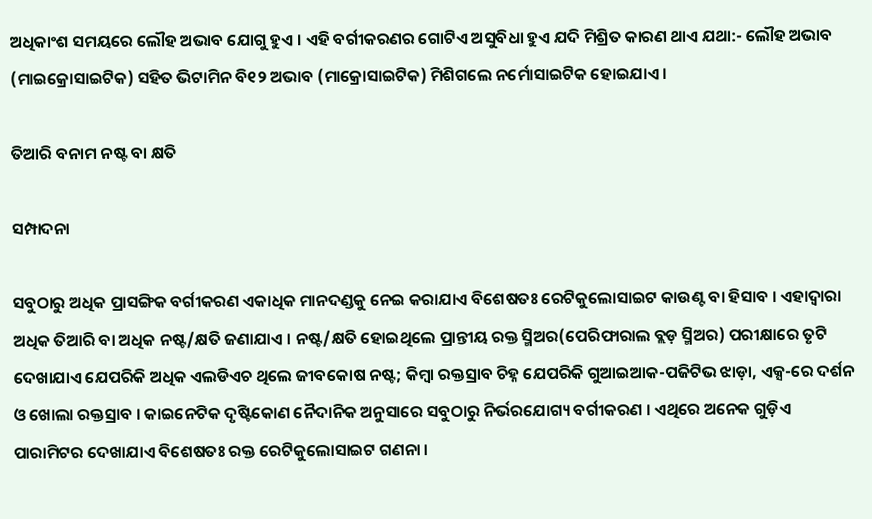ଅଧିକାଂଶ ସମୟରେ ଲୌହ ଅଭାବ ଯୋଗୁ ହୁଏ । ଏହି ବର୍ଗୀକରଣର ଗୋଟିଏ ଅସୁବିଧା ହୁଏ ଯଦି ମିଶ୍ରିତ କାରଣ ଥାଏ ଯଥା:- ଲୌହ ଅଭାବ (ମାଇକ୍ରୋସାଇଟିକ) ସ‌ହିତ ଭିଟାମିନ ବି୧୨ ଅଭାବ (ମାକ୍ରୋସାଇଟିକ) ମିଶିଗଲେ ନର୍ମୋସାଇଟିକ ହୋଇଯାଏ ।

ତିଆରି ବନାମ ନଷ୍ଟ ବା କ୍ଷତି

ସମ୍ପାଦନା

ସବୁଠାରୁ ଅଧିକ ପ୍ରାସଙ୍ଗିକ ବର୍ଗୀକରଣ ଏକାଧିକ ମାନ‌ଦଣ୍ଡକୁ ନେଇ କରାଯାଏ ବିଶେଷତଃ ରେଟିକୁଲୋସାଇଟ କାଉଣ୍ଟ ବା ହିସାବ । ଏହାଦ୍ୱାରା ଅଧିକ ତିଆରି ବା ଅଧିକ ନଷ୍ଟ/କ୍ଷତି ଜଣାଯାଏ । ନଷ୍ଟ/କ୍ଷତି ହୋଇଥିଲେ ପ୍ରାନ୍ତୀୟ ରକ୍ତ ସ୍ମିଅର(ପେରିଫାରାଲ ବ୍ଲଡ଼ ସ୍ମିଅର) ପରୀକ୍ଷାରେ ତୃଟି ଦେଖାଯାଏ ଯେପରିକି ଅଧିକ ଏଲଡିଏଚ ଥିଲେ ଜୀବକୋଷ ନଷ୍ଟ; କିମ୍ବା ରକ୍ତସ୍ରାବ ଚିହ୍ନ ଯେପରିକି ଗୁଆଇଆକ-ପଜିଟିଭ ଝାଡ଼ା, ଏକ୍ସ‌-ରେ ଦର୍ଶନ ଓ ଖୋଲା ରକ୍ତସ୍ରାବ । କାଇନେଟିକ ଦୃଷ୍ଟିକୋଣ ନୈଦାନିକ ଅନୁସାରେ ସବୁଠାରୁ ନିର୍ଭର‌ଯୋଗ୍ୟ ବର୍ଗୀକରଣ । ଏଥିରେ ଅନେକ ଗୁଡ଼ିଏ ପାରାମିଟର ଦେଖାଯାଏ ବିଶେଷତଃ ରକ୍ତ ରେଟିକୁଲୋସାଇଟ ଗଣନା ।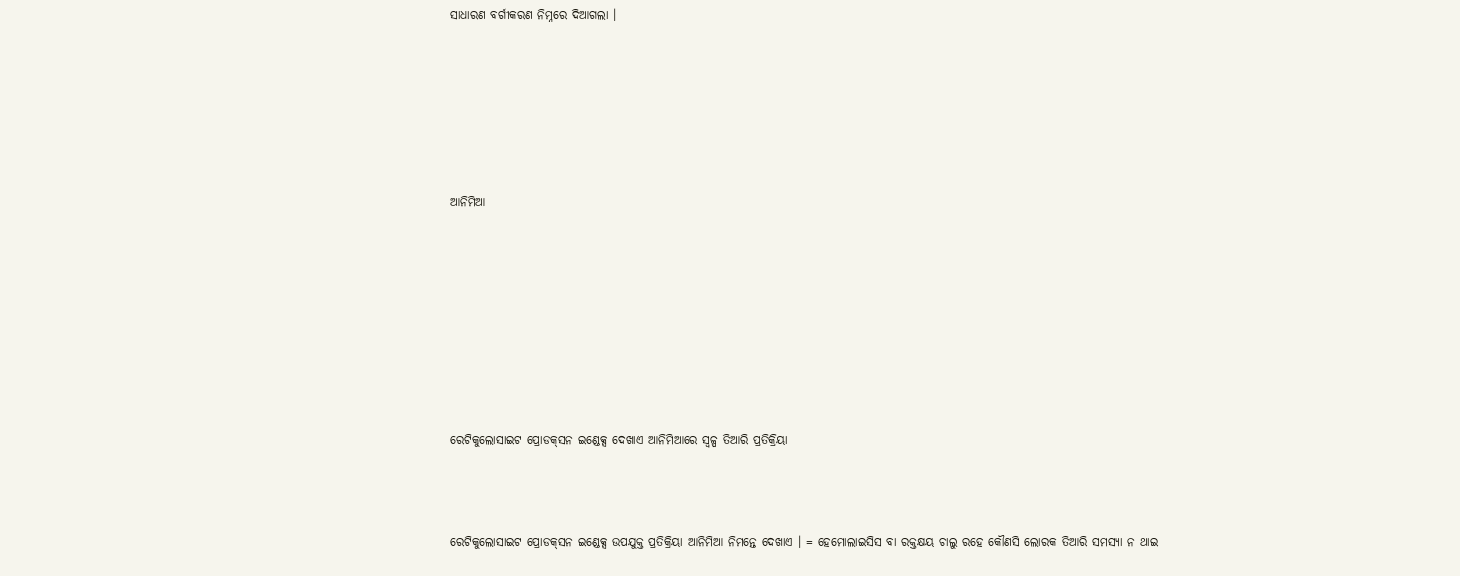ସାଧାରଣ ବର୍ଗୀକରଣ ନିମ୍ନରେ ଦିଆଗଲା ।










ଆନିମିଆ













ରେଟିକୁଲୋସାଇଟ ପ୍ରୋଡକ୍‌ସନ ଇଣ୍ଡେକ୍ସ ଦେଖାଏ ଆନିମିଆରେ ସ୍ୱଳ୍ପ ତିଆରି ପ୍ରତିକ୍ରିୟା





ରେଟିକୁଲୋସାଇଟ ପ୍ରୋଡକ୍‌ସନ ଇଣ୍ଡେକ୍ସ ଉପ‌ଯୁକ୍ତ ପ୍ରତିକ୍ରିୟା ଆନିମିଆ ନିମନ୍ତେ ଦେଖାଏ । = ହେମୋଲାଇସିସ ବା ରକ୍ତକ୍ଷୟ ଚାଲୁ ରହେ କୌଣସି ଲୋରକ ତିଆରି ସମସ୍ୟା ନ ଥାଇ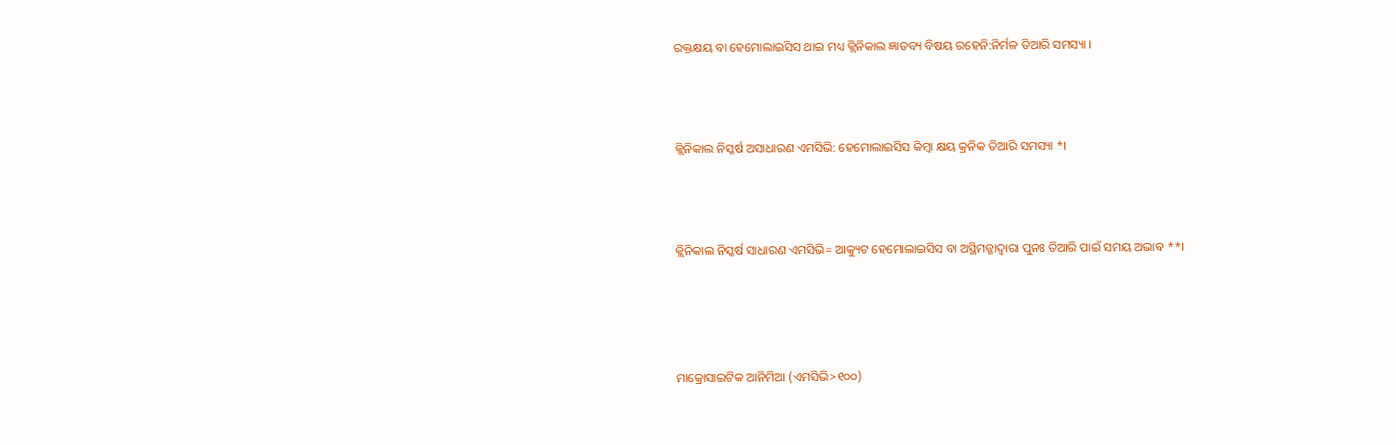ରକ୍ତକ୍ଷୟ ବା ହେମୋଲାଇସିସ ଥାଇ ମଧ୍ୟ କ୍ଲିନିକାଲ ଜ୍ଞାତବ୍ୟ ବିଷୟ ରହେନି:ନିର୍ମଳ ତିଆରି ସମସ୍ୟା ।



କ୍ଲିନିକାଲ ନିସ୍କର୍ଷ ଅସାଧାରଣ ଏମସିଭି: ହେମୋଲାଇସିସ କିମ୍ବା କ୍ଷୟ କ୍ରନିକ ତିଆରି ସମସ୍ୟା *।



କ୍ଲିନିକାଲ ନିସ୍କର୍ଷ ସାଧାରଣ ଏମସିଭି= ଆକ୍ୟୁଟ ହେମୋଲାଇସିସ ବା ଅସ୍ଥିମଜ୍ଜାଦ୍ୱାରା ପୁନଃ ତିଆରି ପାଇଁ ସମୟ ଅଭାବ **।




ମାକ୍ରୋସାଇଟିକ ଆନିମିଆ (ଏମସିଭି>୧୦୦)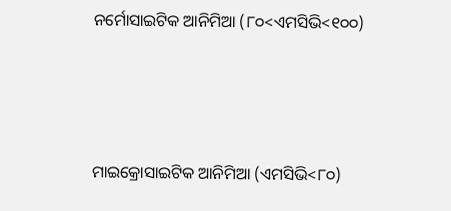ନର୍ମୋସାଇଟିକ ଆନିମିଆ (୮୦<ଏମସିଭି<୧୦୦)




ମାଇକ୍ରୋସାଇଟିକ ଆନିମିଆ (ଏମସିଭି<୮୦)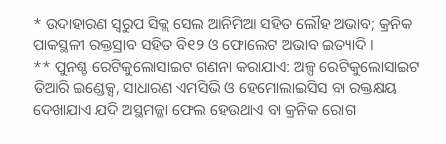* ଉଦାହାରଣ ସ୍ୱରୁପ ସିକ୍ଲ ସେଲ ଆନିମିଆ ସ‌ହିତ ଲୌହ ଅଭାବ; କ୍ରନିକ ପାକସ୍ଥଳୀ ରକ୍ତସ୍ରାବ ସ‌ହିତ ବି୧୨ ଓ ଫୋଲେଟ ଅଭାବ ଇତ୍ୟାଦି ।
** ପୁନଶ୍ଚ ରେଟିକୁଲୋସାଇଟ ଗଣନା କରାଯାଏ: ଅଳ୍ପ ରେଟିକୁଲୋସାଇଟ ତିଆରି ଇଣ୍ଡେକ୍ସ, ସାଧାରଣ ଏମସିଭି ଓ ହେମୋଲାଇସିସ ବା ରକ୍ତକ୍ଷୟ ଦେଖାଯାଏ ଯଦି ଅସ୍ଥମଜ୍ଜା ଫେଲ ହେଉଥାଏ ବା କ୍ରନିକ ରୋଗ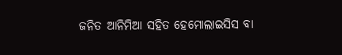ଜନିତ ଆନିମିଆ ସ‌ହିତ ହେମୋଲାଇସିସ ବା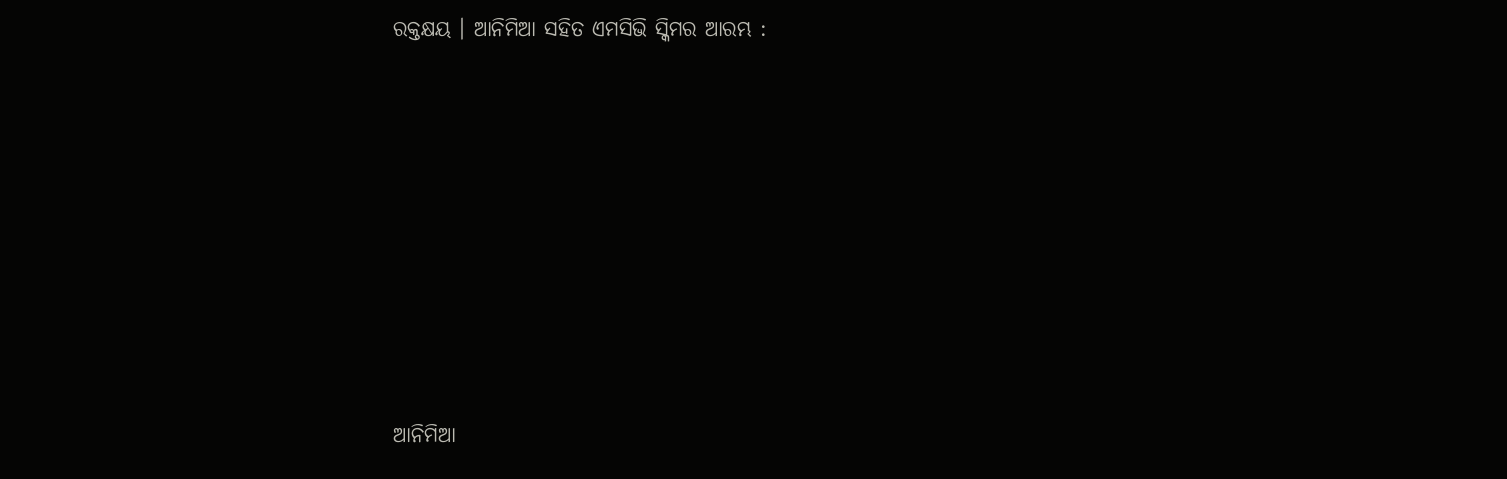ରକ୍ତକ୍ଷୟ । ଆନିମିଆ ସ‌ହିତ ଏମସିଭି ସ୍କିମର ଆରମ୍ଭ :












ଆନିମିଆ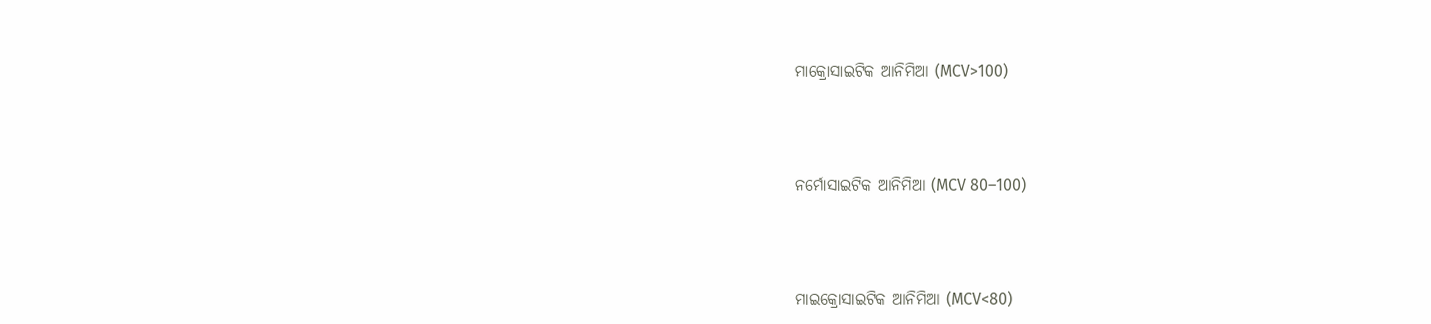ମାକ୍ରୋସାଇଟିକ ଆନିମିଆ (MCV>100)





ନର୍ମୋସାଇଟିକ ଆନିମିଆ (MCV 80–100)





ମାଇକ୍ରୋସାଇଟିକ ଆନିମିଆ (MCV<80)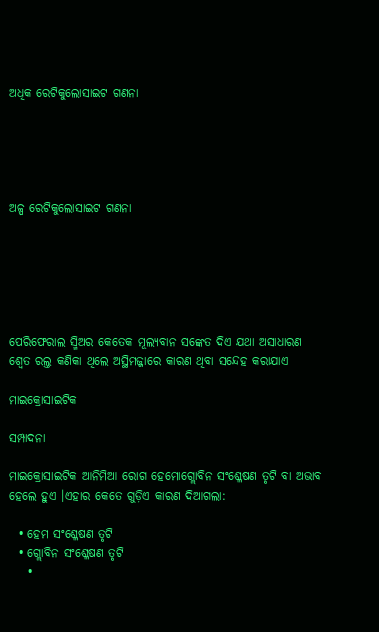ଅଧିକ ରେଟିକୁଲୋସାଇଟ ଗଣନା





ଅଳ୍ପ ରେଟିକୁଲୋସାଇଟ ଗଣନା






ପେରିଫେରାଲ ସ୍ମିଅର କେତେକ ମୂଲ୍ୟବାନ ସଙ୍କେତ ଦିଏ ଯଥା ଅସାଧାରଣ ଶ୍ୱେତ ରଲ୍ତ କଣିକା ଥିଲେ ଅସ୍ଥିମଜ୍ଜାରେ କାରଣ ଥିବା ସନ୍ଦେହ କରାଯାଏ

ମାଇକ୍ରୋସାଇଟିକ

ସମ୍ପାଦନା

ମାଇକ୍ରୋସାଇଟିକ ଆନିମିଆ ରୋଗ ହେମୋଗ୍ଲୋବିନ ସଂଶ୍ଳେଷଣ ତୃଟି ବା ଅଭାବ ହେଲେ ହୁଏ ।ଏହାର କେତେ ଗୁଡ଼ିଏ କାରଣ ଦିଆଗଲା:

  • ହେମ ସଂଶ୍ଳେଷଣ ତୃଟି
  • ଗ୍ଲୋବିନ ସଂଶ୍ଳେଷଣ ତୃଟି
    •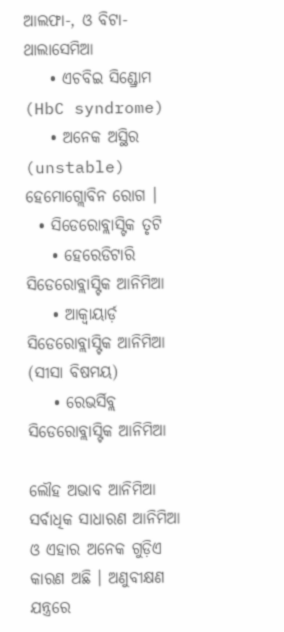ଆଲଫା-, ଓ ବିଟା- ଥାଲାସେମିଆ
    • ଏଚବିଇ ସିଣ୍ଡ୍ରୋମ (HbC syndrome)
    • ଅନେକ ଅସ୍ଥିର (unstable) ହେମୋଗ୍ଲୋବିନ ରୋଗ ।
  • ସିଡେରୋବ୍ଲାସ୍ଟିକ ତୃଟି
    • ହେରେଡିଟାରି ସିଡେରୋବ୍ଲାସ୍ଟିକ ଆନିମିଆ
    • ଆକ୍ୱାୟାର୍ଡ଼ ସିଡେରୋବ୍ଲାସ୍ଟିକ ଆନିମିଆ (ସୀସା ବିଷମୟ)
    • ରେଭର୍ସିବ୍ଲ ସିଡେରୋବ୍ଲାସ୍ଟିକ ଆନିମିଆ

ଲୌହ ଅଭାବ ଆନିମିଆ ସର୍ବାଧିକ ସାଧାରଣ ଆନିମିଆ ଓ ଏହାର ଅନେକ ଗୁଡ଼ିଏ କାରଣ ଅଛି । ଅଣୁବୀକ୍ଷଣ ଯନ୍ତ୍ରରେ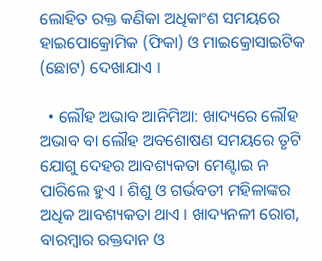ଲୋହିତ ରକ୍ତ କଣିକା ଅଧିକାଂଶ ସମୟରେ ହାଇପୋକ୍ରୋମିକ (ଫିକା) ଓ ମାଇକ୍ରୋସାଇଟିକ (ଛୋଟ) ଦେଖାଯାଏ ।

  • ଲୌହ ଅଭାବ ଆନିମିଆ: ଖାଦ୍ୟରେ ଲୌହ ଅଭାବ ବା ଲୌହ ଅବଶୋଷଣ ସମୟରେ ତୃଟି ଯୋଗୁ ଦେହର ଆବଶ୍ୟକତା ମେଣ୍ଟାଇ ନ ପାରିଲେ ହୁଏ । ଶିଶୁ ଓ ଗର୍ଭବତୀ ମହିଳାଙ୍କର ଅଧିକ ଆବଶ୍ୟକତା ଥାଏ । ଖାଦ୍ୟନଳୀ ରୋଗ, ବାରମ୍ବାର ରକ୍ତଦାନ ଓ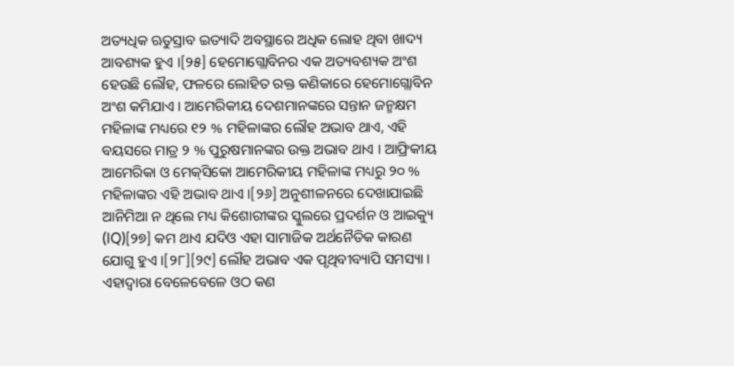ଅତ୍ୟଧିକ ଋତୁସ୍ରାବ ଇତ୍ୟାଦି ଅବସ୍ଥାରେ ଅଧିକ ଲୋହ ଥିବା ଖାଦ୍ୟ ଆବଶ୍ୟକ ହୁଏ ।[୨୫] ହେମୋଗ୍ଲୋବିନର ଏକ ଅତ୍ୟବଶ୍ୟକ ଅଂଶ ହେଉଛି ଲୌହ, ଫଳରେ ଲୋହିତ ରକ୍ତ କଣିକାରେ ହେମୋଗ୍ଲୋବିନ ଅଂଶ କମିଯାଏ । ଆମେରିକୀୟ ଦେଶମାନଙ୍କରେ ସନ୍ତାନ ଜନ୍ମକ୍ଷମ ମହିଳାଙ୍କ ମଧ୍ୟରେ ୧୨ % ମହିଳାଙ୍କର ଲୌହ ଅଭାବ ଥାଏ, ଏହି ବୟସରେ ମାତ୍ର ୨ % ପୁରୁଷମାନଙ୍କର ଉକ୍ତ ଅଭାବ ଥାଏ । ଆଫ୍ରିକୀୟ ଆମେରିକା ଓ ମେକ୍‌ସିକୋ ଆମେରିକୀୟ ମହିଳାଙ୍କ ମଧ୍ୟରୁ ୨୦ % ମହିଳାଙ୍କର ଏହି ଅଭାବ ଥାଏ ।[୨୬] ଅନୁଶୀଳନରେ ଦେଖାଯାଇଛି ଆନିମିଆ ନ ଥିଲେ ମଧ୍ୟ କିଶୋରୀଙ୍କର ସ୍କୁଲରେ ପ୍ରଦର୍ଶନ ଓ ଆଇକ୍ୟୁ (IQ)[୨୭] କମ ଥାଏ ଯଦିଓ ଏହା ସାମାଜିକ ଅର୍ଥନୈତିକ କାରଣ ଯୋଗୁ ହୁଏ ।[୨୮][୨୯] ଲୌହ ଅଭାବ ଏକ ପୃଥିବୀବ୍ୟାପି ସମସ୍ୟା । ଏହାଦ୍ୱାରା ବେଳେବେଳେ ଓଠ କଣ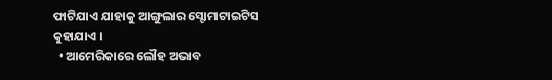ଫାଟିଯାଏ ଯାହାକୁ ଆଙ୍ଗୁଲାର ସ୍ଟୋମାଟାଇଟିସ କୁହାଯାଏ ।
  • ଆମେରିକାରେ ଲୌହ ଅଭାବ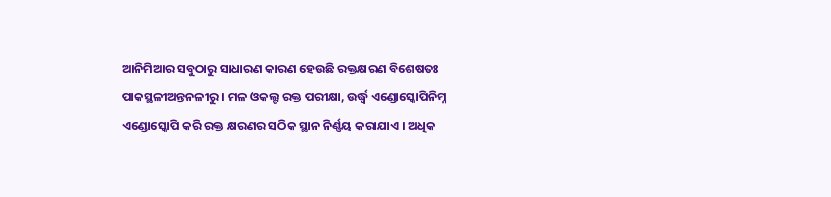ଆନିମିଆର ସବୁଠାରୁ ସାଧାରଣ କାରଣ ହେଉଛି ରକ୍ତକ୍ଷରଣ ବିଶେଷତଃ ପାକସ୍ଥଳୀଅନ୍ତନଳୀରୁ । ମଳ ଓକଲ୍ଟ ରକ୍ତ ପରୀକ୍ଷା, ଉର୍ଦ୍ଧ୍ୱ ଏଣ୍ଡୋସ୍କୋପିନିମ୍ନ ଏଣ୍ଡୋସ୍କୋପି କରି ରକ୍ତ କ୍ଷରଣର ସଠିକ ସ୍ଥାନ ନିର୍ଣ୍ଣୟ କରାଯାଏ । ଅଧିକ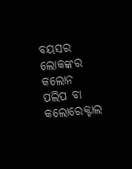ବୟସର ଲୋକଙ୍କର କଲୋନ ପଲିପ ବା କଲୋରେକ୍ଟାଲ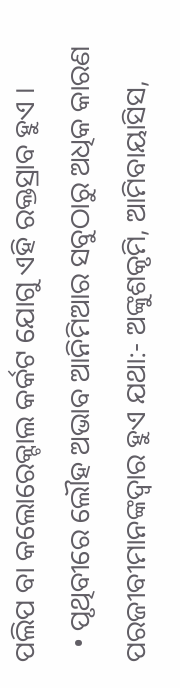ପଲିପ ବା କଲୋରେକ୍ଟାଲ କର୍କଟ ଯୋଗୁ ଏହି ରକ୍ତସ୍ରାବ ହୁଏ ।
  • ପୃଥିବୀରେ ଲୌହ ଅଭାବ ଆନିମିଆର ସବୁଠାରୁ ଅଧିକ କାରଣ ପରଜୀବୀମାନଙ୍କଦ୍ୱାର ହୁଏ ଯଥା:- ଅଙ୍କୁଶକୃମି, ଆମିବାୟାସିସ,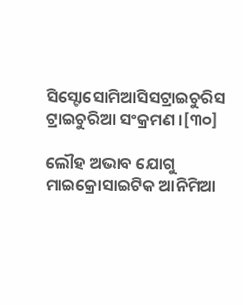ସିସ୍ଟୋସୋମିଆସିସଟ୍ରାଇଚୁରିସ ଟ୍ରାଇଚୁରିଆ ସଂକ୍ରମଣ ।[୩୦]

ଲୌହ ଅଭାବ ଯୋଗୁ ମାଇକ୍ରୋସାଇଟିକ ଆନିମିଆ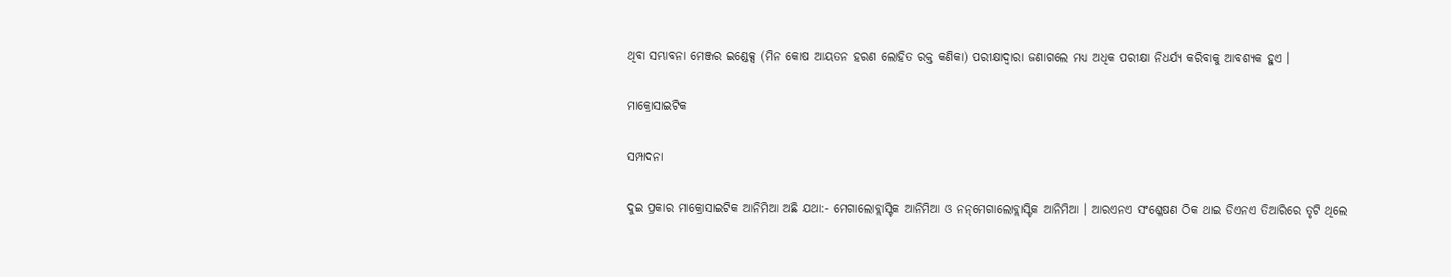ଥିବା ସମ୍ଭାବନା ମେଞ୍ଜର ଇଣ୍ଡେକ୍ସ (ମିନ କୋଷ ଆୟତନ ହରଣ ଲୋହିତ ରକ୍ତ କଣିକା) ପରୀକ୍ଷାଦ୍ୱାରା ଜଣାଗଲେ ମଧ୍ୟ ଅଧିକ ପରୀକ୍ଷା ନିଧର୍ଯ୍ୟ କରିବାକୁ ଆବଶ୍ୟକ ହୁଏ ।

ମାକ୍ରୋସାଇଟିକ

ସମ୍ପାଦନା

ଦୁଇ ପ୍ରକାର ମାକ୍ରୋସାଇଟିକ ଆନିମିଆ ଅଛି ଯଥା:- ମେଗାଲୋବ୍ଲାସ୍ଟିକ ଆନିମିଆ ଓ ନନ୍‌ମେଗାଲୋବ୍ଲାସ୍ଟିକ ଆନିମିଆ । ଆରଏନଏ ସଂଶ୍ଳେଷଣ ଠିକ ଥାଇ ଡିଏନଏ ତିଆରିରେ ତୃଟି ଥିଲେ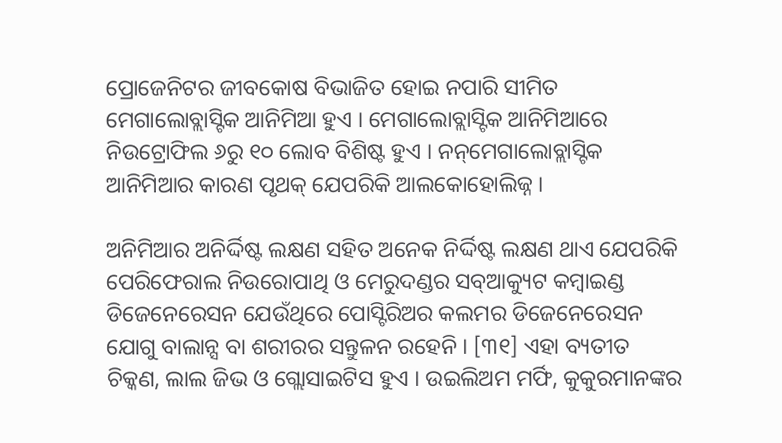ପ୍ରୋଜେନିଟର ଜୀବକୋଷ ବିଭାଜିତ ହୋଇ ନପାରି ସୀମିତ ମେଗାଲୋବ୍ଲାସ୍ଟିକ ଆନିମିଆ ହୁଏ । ମେଗାଲୋବ୍ଲାସ୍ଟିକ ଆନିମିଆରେ ନିଉଟ୍ରୋଫିଲ ୬ରୁ ୧୦ ଲୋବ ବିଶିଷ୍ଟ ହୁଏ । ନନ୍‌ମେଗାଲୋବ୍ଲାସ୍ଟିକ ଆନିମିଆର କାରଣ ପୃଥକ୍ ଯେପରିକି ଆଲକୋହୋଲିଜ୍ନ ।

ଅନିମିଆର ଅନିର୍ଦ୍ଦିଷ୍ଟ ଲକ୍ଷଣ ସହିତ ଅନେକ ନିର୍ଦ୍ଦିଷ୍ଟ ଲକ୍ଷଣ ଥାଏ ଯେପରିକି ପେରିଫେରାଲ ନିଉରୋପାଥି ଓ ମେରୁଦଣ୍ଡର ସବ୍ଆକ୍ୟୁଟ କମ୍ବାଇଣ୍ଡ ଡିଜେନେରେସନ ଯେଉଁଥିରେ ପୋସ୍ଟିରିଅର କଲମର ଡିଜେନେରେସନ ଯୋଗୁ ବାଲାନ୍ସ ବା ଶରୀରର ସନ୍ତୁଳନ ରହେନି । [୩୧] ଏହା ବ୍ୟତୀତ ଚିକ୍କଣ, ଲାଲ ଜିଭ ଓ ଗ୍ଲୋସାଇଟିସ ହୁଏ । ଉଇଲିଅମ ମର୍ଫି, କୁକୁରମାନଙ୍କର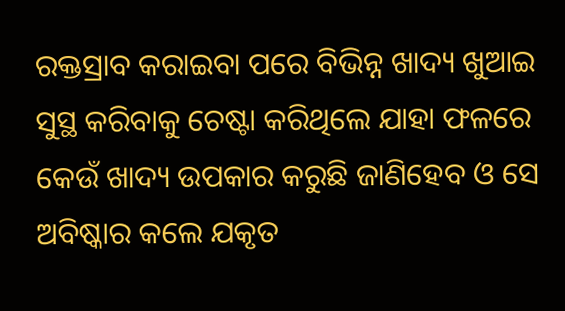ରକ୍ତସ୍ରାବ କରାଇବା ପରେ ବିଭିନ୍ନ ଖାଦ୍ୟ ଖୁଆଇ ସୁସ୍ଥ କରିବାକୁ ଚେଷ୍ଟା କରିଥିଲେ ଯାହା ଫଳରେ କେଉଁ ଖାଦ୍ୟ ଉପକାର କରୁଛି ଜାଣିହେବ ଓ ସେ ଅବିଷ୍କାର କଲେ ଯକୃତ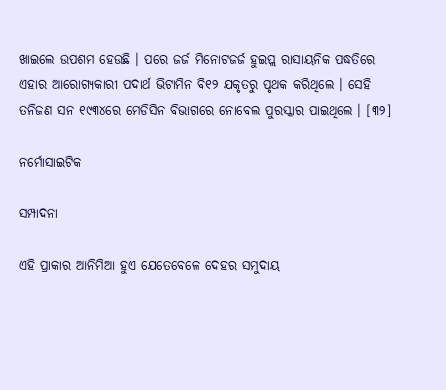ଖାଇଲେ ଉପଶମ ହେଉଛି । ପରେ ଜର୍ଜ ମିନୋଟଜର୍ଜ ହୁଇପ୍ଲ ରାସାୟନିକ ପଦ୍ଧତିରେ ଏହାର ଆରୋଗ୍ୟକାରୀ ପଦାର୍ଥ ଭିଟାମିନ ବି୧୨ ଯକୃତରୁ ପୃଥକ କରିଥିଲେ । ସେହି ତନିଜଣ ସନ ୧୯୩୪ରେ ମେଡିସିନ ବିଭାଗରେ ନୋବେଲ ପୁରସ୍କାର ପାଇଥିଲେ । [୩୨]

ନର୍ମୋସାଇଟିକ

ସମ୍ପାଦନା

ଏହି ପ୍ରାକାର ଆନିମିଆ ହୁଏ ଯେତେବେଳେ ଦେହର ସମୁଦାୟ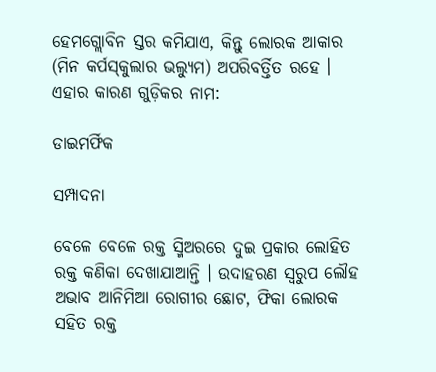ହେମଗ୍ଲୋବିନ ସ୍ତର କମିଯାଏ, କିନ୍ତୁ ଲୋରକ ଆକାର (ମିନ କର୍ପସ୍‌କୁଲାର ଭଲ୍ୟୁମ) ଅପରିବର୍ତ୍ତିତ ରହେ । ଏହାର କାରଣ ଗୁଡ଼ିକର ନାମ:

ଡାଇମର୍ଫିକ

ସମ୍ପାଦନା

ବେଳେ ବେଳେ ରକ୍ତ ସ୍ମିଅରରେ ଦୁଇ ପ୍ରକାର ଲୋହିତ ରକ୍ତ କଣିକା ଦେଖାଯାଆନ୍ତି । ଉଦାହରଣ ସ୍ୱରୁପ ଲୌହ ଅଭାବ ଆନିମିଆ ରୋଗୀର ଛୋଟ, ଫିକା ଲୋରକ ସ‌ହିତ ରକ୍ତ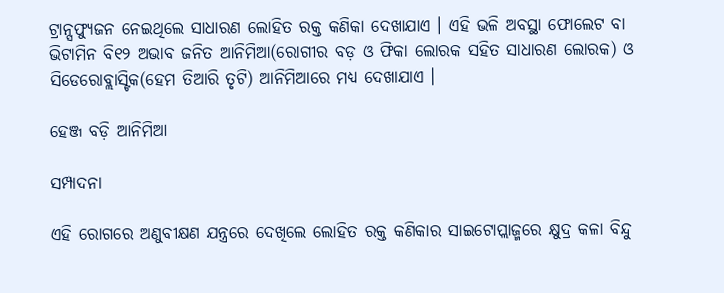ଟ୍ରାନ୍ସଫ୍ୟୁଜନ ନେଇଥିଲେ ସାଧାରଣ ଲୋହିତ ରକ୍ତ କଣିକା ଦେଖାଯାଏ । ଏହି ଭଳି ଅବସ୍ଥା ଫୋଲେଟ ବା ଭିଟାମିନ ବି୧୨ ଅଭାବ ଜନିତ ଆନିମିଆ(ରୋଗୀର ବଡ଼ ଓ ଫିକା ଲୋରକ ସ‌ହିତ ସାଧାରଣ ଲୋରକ) ଓ ସିଡେରୋବ୍ଲାସ୍ଟିକ(ହେମ ତିଆରି ତୃଟି) ଆନିମିଆରେ ମଧ୍ୟ ଦେଖାଯାଏ ।

ହେଞ୍ଜ ବଡ଼ି ଆନିମିଆ

ସମ୍ପାଦନା

ଏହି ରୋଗରେ ଅଣୁବୀକ୍ଷଣ ଯନ୍ତ୍ରରେ ଦେଖିଲେ ଲୋହିତ ରକ୍ତ କଣିକାର ସାଇଟୋପ୍ଲାଜ୍ମରେ କ୍ଷୁଦ୍ର କଳା ବିନ୍ଦୁ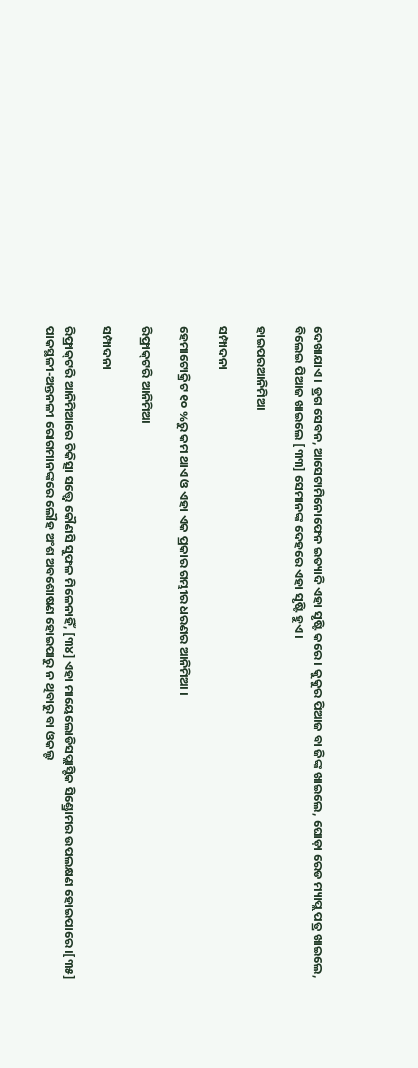ଦେଖାଯାଏ । ଡ୍ରଗ ସେବନ, ଆସେଟାମିନୋଫେନ ଇତ୍ୟାଦି ଏହା ସୃଷ୍ଟି କରେ । କୁକୁର ପିଆଜ ବା ଜିଙ୍କ ଖାଇଲେ, ଘୋଡ଼ା ରେଡ ମ୍ୟାପ୍ଲ ପତ୍ର ଖାଇଲେ, ବିଲେଇ ପିଆଜ ଖାଇଲେ [୩୩] ସେମାନଙ୍କ ଦେହରେ ଏହା ସୃଷ୍ଟି ହୁଏ ।

ହାଇପରଆନିମିଆ

ସମ୍ପାଦନା

ହେମାଟୋକ୍ରିଟ ୧୦ %ରୁ କମ ଥାଏ ଓ ଏହା ଏକ ପ୍ରକାର ଗମ୍ଭୀର ଧରଣର ଆନିମିଆ ।

ରିଫ୍ରାକ୍‌ଟରି ଆନିମିଆ

ସମ୍ପାଦନା

ରିଫ୍ରାକ୍‌ଟରି ଆନିମିଆରେ ଚିକିତ୍ସା ସତ୍ତ୍ୱେ କୌଣସି ସୁଫଳ ମିଳେନାହିଁ, [୩୪] ଏହା ମାୟେଲୋଡିସପ୍ଲାସ୍ଟିକ ସିଣ୍ଡ୍ରୋମର ଉପଲକ୍ଷଣ ହୋଇପାରେ ।[୩୫] ପାକସ୍ଥଳୀ-ଅନ୍ତନଳୀ ରୋଗମାନଙ୍କରେ ଲୌହ ଅଂଶ ଅବଶୋଷଣ ହୋଇପାରୁ ନ ଥିବାରୁ ବା ଓକଲ୍ଟ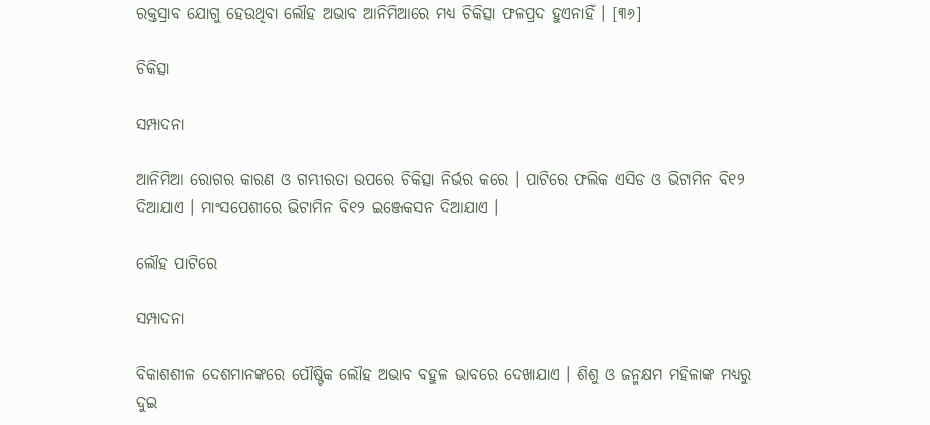ରକ୍ତସ୍ରାବ ଯୋଗୁ ହେଉଥିବା ଲୌହ ଅଭାବ ଆନିମିଆରେ ମଧ୍ୟ ଚିକିତ୍ସା ଫଳପ୍ରଦ ହୁଏନାହିଁ । [୩୬]

ଚିକିତ୍ସା

ସମ୍ପାଦନା

ଆନିମିଆ ରୋଗର କାରଣ ଓ ଗମ୍ଭୀରତା ଉପରେ ଚିକିତ୍ସା ନିର୍ଭର କରେ । ପାଟିରେ ଫଲିକ ଏସିଡ ଓ ଭିଟାମିନ ବି୧୨ ଦିଆଯାଏ । ମାଂସପେଶୀରେ ଭିଟାମିନ ବି୧୨ ଇଞ୍ଜେକସନ ଦିଆଯାଏ ।

ଲୌହ ପାଟିରେ

ସମ୍ପାଦନା

ବିକାଶଶୀଳ ଦେଶମାନଙ୍କରେ ପୌଷ୍ଟିକ ଲୌହ ଅଭାବ ବ‌ହୁଳ ଭାବରେ ଦେଖାଯାଏ । ଶିଶୁ ଓ ଜନ୍ମକ୍ଷମ ମହିଳାଙ୍କ ମଧ୍ୟରୁ ଦୁଇ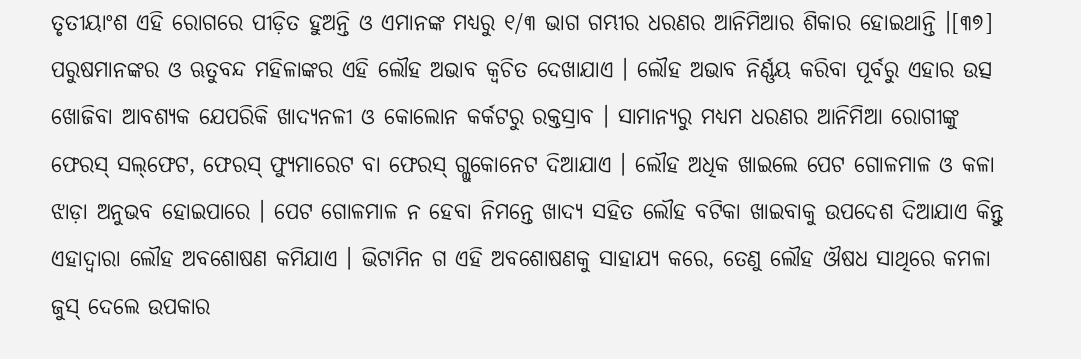ତୃତୀୟାଂଶ ଏହି ରୋଗରେ ପୀଡ଼ିତ ହୁଅନ୍ତି ଓ ଏମାନଙ୍କ ମଧ୍ୟରୁ ୧/୩ ଭାଗ ଗମ୍ଭୀର ଧରଣର ଆନିମିଆର ଶିକାର ହୋଇଥାନ୍ତି ।[୩୭] ପରୁଷମାନଙ୍କର ଓ ଋତୁବନ୍ଦ ମହିଳାଙ୍କର ଏହି ଲୌହ ଅଭାବ କ୍ୱଚିତ ଦେଖାଯାଏ । ଲୌହ ଅଭାବ ନିର୍ଣ୍ଣୟ କରିବା ପୂର୍ବରୁ ଏହାର ଉତ୍ସ ଖୋଜିବା ଆବଶ୍ୟକ ଯେପରିକି ଖାଦ୍ୟନଳୀ ଓ କୋଲୋନ କର୍କଟରୁ ରକ୍ତସ୍ରାବ । ସାମାନ୍ୟରୁ ମଧ୍ୟମ ଧରଣର ଆନିମିଆ ରୋଗୀଙ୍କୁ ଫେରସ୍ ସଲ୍‌ଫେଟ, ଫେରସ୍ ଫ୍ୟୁମାରେଟ ବା ଫେରସ୍ ଗ୍ଲୁକୋନେଟ ଦିଆଯାଏ । ଲୌହ ଅଧିକ ଖାଇଲେ ପେଟ ଗୋଳମାଳ ଓ କଳା ଝାଡ଼ା ଅନୁଭବ ହୋଇପାରେ । ପେଟ ଗୋଳମାଳ ନ ହେବା ନିମନ୍ତେ ଖାଦ୍ୟ ସ‌ହିତ ଲୌହ ବଟିକା ଖାଇବାକୁ ଉପଦେଶ ଦିଆଯାଏ କିନ୍ତୁ ଏହାଦ୍ୱାରା ଲୌହ ଅବଶୋଷଣ କମିଯାଏ । ଭିଟାମିନ ଗ ଏହି ଅବଶୋଷଣକୁ ସାହାଯ୍ୟ କରେ, ତେଣୁ ଲୌହ ଔଷଧ ସାଥିରେ କମଳା ଜୁସ୍ ଦେଲେ ଉପକାର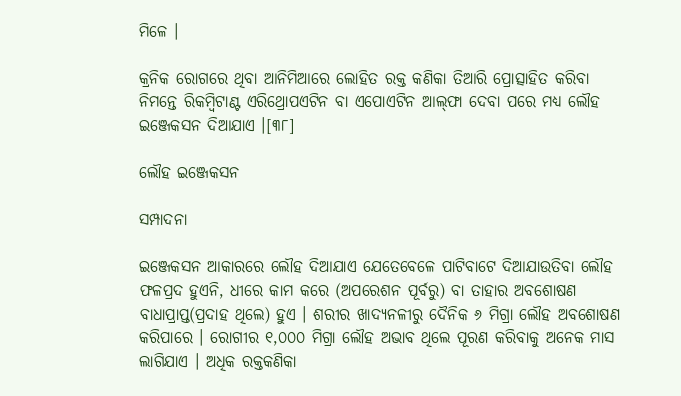ମିଳେ ।

କ୍ରନିକ ରୋଗରେ ଥିବା ଆନିମିଆରେ ଲୋହିତ ରକ୍ତ କଣିକା ତିଆରି ପ୍ରୋତ୍ସାହିତ କରିବା ନିମନ୍ତେ ରିକମ୍ବିଟାଣ୍ଟ ଏରିଥ୍ରୋପଏଟିନ ବା ଏପୋଏଟିନ ଆଲ୍‌ଫା ଦେବା ପରେ ମଧ୍ୟ ଲୌହ ଇଞ୍ଜେକସନ ଦିଆଯାଏ ।[୩୮]

ଲୌହ ଇଞ୍ଜେକସନ

ସମ୍ପାଦନା

ଇଞ୍ଜେକସନ ଆକାରରେ ଲୌହ ଦିଆଯାଏ ଯେତେବେଳେ ପାଟିବାଟେ ଦିଆଯାଉତିବା ଲୌହ ଫଳପ୍ରଦ ହୁଏନି, ଧୀରେ କାମ କରେ (ଅପରେଶନ ପୂର୍ବରୁ) ବା ତାହାର ଅବଶୋଷଣ ବାଧାପ୍ରାପ୍ତ(ପ୍ରଦାହ ଥିଲେ) ହୁଏ । ଶରୀର ଖାଦ୍ୟନଳୀରୁ ଦୈନିକ ୬ ମିଗ୍ରା ଲୌହ ଅବଶୋଷଣ କରିପାରେ । ରୋଗୀର ୧,୦୦୦ ମିଗ୍ରା ଲୌହ ଅଭାବ ଥିଲେ ପୂରଣ କରିବାକୁ ଅନେକ ମାସ ଲାଗିଯାଏ । ଅଧିକ ରକ୍ତକଣିକା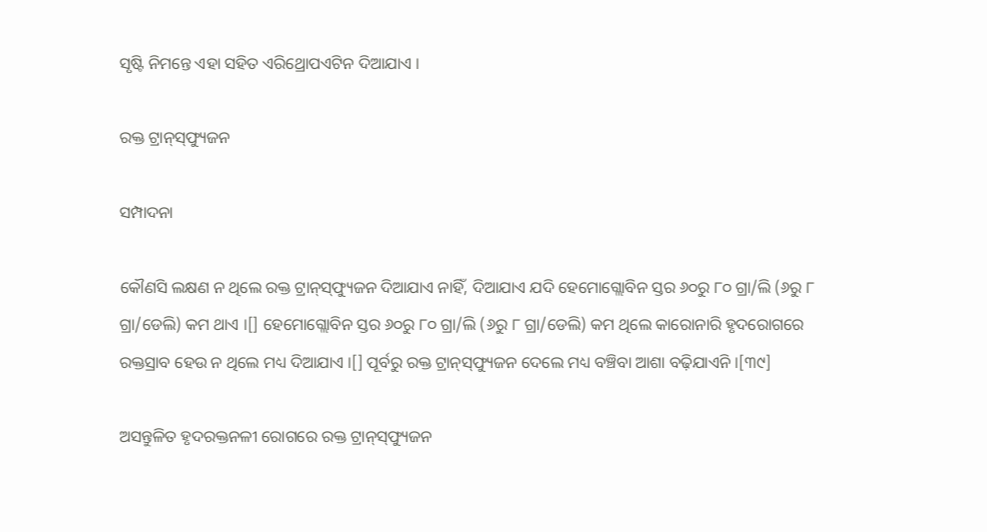ସୃଷ୍ଟି ନିମନ୍ତେ ଏହା ସ‌ହିତ ଏରିଥ୍ରୋପଏଟିନ ଦିଆଯାଏ ।

ରକ୍ତ ଟ୍ରାନ୍‌ସ୍‌ଫ୍ୟୁଜନ

ସମ୍ପାଦନା

କୌଣସି ଲକ୍ଷଣ ନ ଥିଲେ ରକ୍ତ ଟ୍ରାନ୍‌ସ୍‌ଫ୍ୟୁଜନ ଦିଆଯାଏ ନାହିଁ, ଦିଆଯାଏ ଯଦି ହେମୋଗ୍ଲୋବିନ ସ୍ତର ୬୦ରୁ ୮୦ ଗ୍ରା/ଲି (୬ରୁ ୮ ଗ୍ରା/ଡେଲି) କମ ଥାଏ ।[] ହେମୋଗ୍ଲୋବିନ ସ୍ତର ୬୦ରୁ ୮୦ ଗ୍ରା/ଲି (୬ରୁ ୮ ଗ୍ରା/ଡେଲି) କମ ଥିଲେ କାରୋନାରି ହୃଦରୋଗରେ ରକ୍ତସ୍ରାବ ହେଉ ନ ଥିଲେ ମଧ୍ୟ ଦିଆଯାଏ ।[] ପୂର୍ବରୁ ରକ୍ତ ଟ୍ରାନ୍‌ସ୍‌ଫ୍ୟୁଜନ ଦେଲେ ମଧ୍ୟ ବଞ୍ଚିବା ଆଶା ବଢ଼ିଯାଏନି ।[୩୯]

ଅସନ୍ତୁଳିତ ହୃଦରକ୍ତନଳୀ ରୋଗରେ ରକ୍ତ ଟ୍ରାନ୍‌ସ୍‌ଫ୍ୟୁଜନ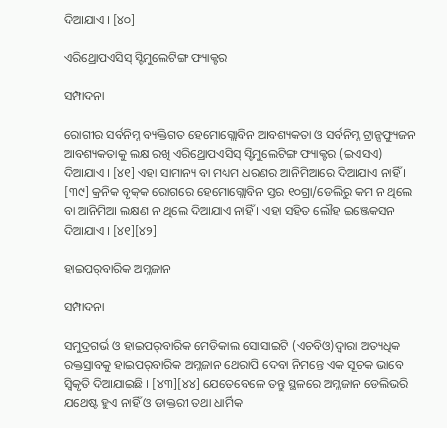ଦିଆଯାଏ । [୪୦]

ଏରିଥ୍ରୋପଏସିସ୍ ସ୍ଟିମୁଲେଟିଙ୍ଗ ଫ୍ୟାକ୍ଟର

ସମ୍ପାଦନା

ରୋଗୀର ସର୍ବନିମ୍ନ ବ୍ୟକ୍ତିଗତ ହେମୋଗ୍ଲୋବିନ ଆବଶ୍ୟକତା ଓ ସର୍ବନିମ୍ନ ଟ୍ରାନ୍ସଫ୍ୟୁଜନ ଆବଶ୍ୟକତାକୁ ଲକ୍ଷ ରଖି ଏରିଥ୍ରୋପଏସିସ୍ ସ୍ଟିମୁଲେଟିଙ୍ଗ ଫ୍ୟାକ୍ଟର (ଇଏସଏ) ଦିଆଯାଏ । [୪୧] ଏହା ସାମାନ୍ୟ ବା ମଧ୍ୟମ ଧରଣର ଆନିମିଆରେ ଦିଆଯାଏ ନାହିଁ । [୩୯] କ୍ରନିକ ବୃକ୍‌କ ରୋଗରେ ହେମୋଗ୍ଲୋବିନ ସ୍ତର ୧୦ଗ୍ରା/ଡେଲିରୁ କମ ନ ଥିଲେ ବା ଆନିମିଆ ଲକ୍ଷଣ ନ ଥିଲେ ଦିଆଯାଏ ନାହିଁ । ଏହା ସ‌ହିତ ଲୌହ ଇଞ୍ଜେକସନ ଦିଆଯାଏ । [୪୧][୪୨]

ହାଇପର୍‌ବାରିକ ଅମ୍ଳଜାନ

ସମ୍ପାଦନା

ସମୁଦ୍ରଗର୍ଭ ଓ ହାଇପର୍‌ବାରିକ ମେଡିକାଲ ସୋସାଇଟି (ଏଚବିଓ)ଦ୍ୱାରା ଅତ୍ୟଧିକ ରକ୍ତସ୍ରାବକୁ ହାଇପର୍‌ବାରିକ ଅମ୍ଳଜାନ ଥେରାପି ଦେବା ନିମନ୍ତେ ଏକ ସୂଚକ ଭାବେ ସ୍ୱିକୃତି ଦିଆଯାଇଛି । [୪୩][୪୪] ଯେତେବେଳେ ତନ୍ତୁ ସ୍ଥଳରେ ଅମ୍ଳଜାନ ଡେଲିଭରି ଯଥେଷ୍ଟ ହୁଏ ନାହିଁ ଓ ଡାକ୍ତରୀ ତ‌ଥା ଧାର୍ମିକ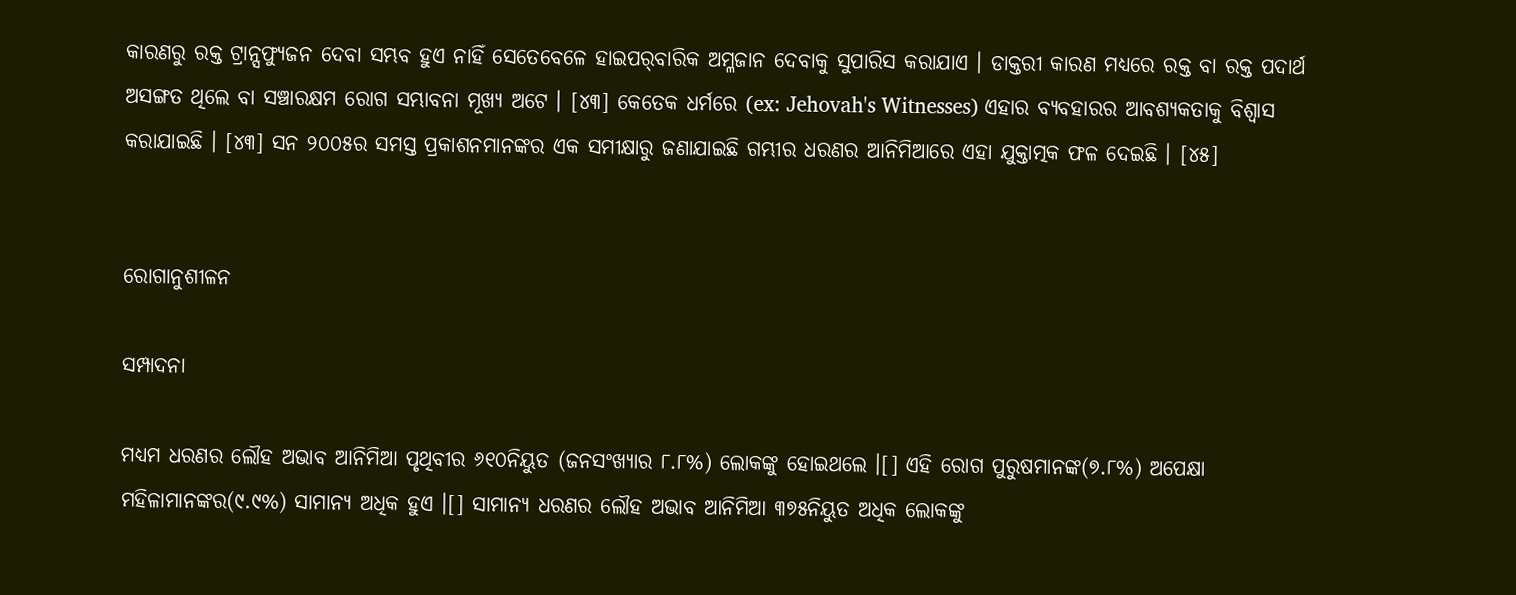କାରଣରୁ ରକ୍ତ ଟ୍ରାନ୍ସଫ୍ୟୁଜନ ଦେବା ସମ୍ଭବ ହୁଏ ନାହିଁ ସେତେବେଳେ ହାଇପର୍‌ବାରିକ ଅମ୍ଳଜାନ ଦେବାକୁ ସୁପାରିସ କରାଯାଏ । ଡାକ୍ତରୀ କାରଣ ମଧ୍ୟରେ ରକ୍ତ ବା ରକ୍ତ ପଦାର୍ଥ ଅସଙ୍ଗତ ଥିଲେ ବା ସଞ୍ଚାରକ୍ଷମ ରୋଗ ସମ୍ଭାବନା ମୂଖ୍ୟ ଅଟେ । [୪୩] କେତେକ ଧର୍ମରେ (ex: Jehovah's Witnesses) ଏହାର ବ୍ୟବ‌ହାରର ଆବଶ୍ୟକତାକୁ ବିଶ୍ୱାସ କରାଯାଇଛି । [୪୩] ସନ ୨୦୦୫ର ସମସ୍ତ ପ୍ରକାଶନମାନଙ୍କର ଏକ ସମୀକ୍ଷାରୁ ଜଣାଯାଇଛି ଗମ୍ଭୀର ଧରଣର ଆନିମିଆରେ ଏହା ଯୁକ୍ତାତ୍ମକ ଫଳ ଦେଇଛି । [୪୫]


ରୋଗାନୁଶୀଳନ

ସମ୍ପାଦନା

ମଧ୍ୟମ ଧରଣର ଲୌହ ଅଭାବ ଆନିମିଆ ପୃଥିବୀର ୬୧୦ନିୟୁତ (ଜନସଂଖ୍ୟାର ୮.୮%) ଲୋକଙ୍କୁ ହୋଇଥଲେ ।[] ଏହି ରୋଗ ପୁରୁଷମାନଙ୍କ(୭.୮%) ଅପେକ୍ଷା ମହିଳାମାନଙ୍କର(୯.୯%) ସାମାନ୍ୟ ଅଧିକ ହୁଏ ।[] ସାମାନ୍ୟ ଧରଣର ଲୌହ ଅଭାବ ଆନିମିଆ ୩୭୫ନିୟୁତ ଅଧିକ ଲୋକଙ୍କୁ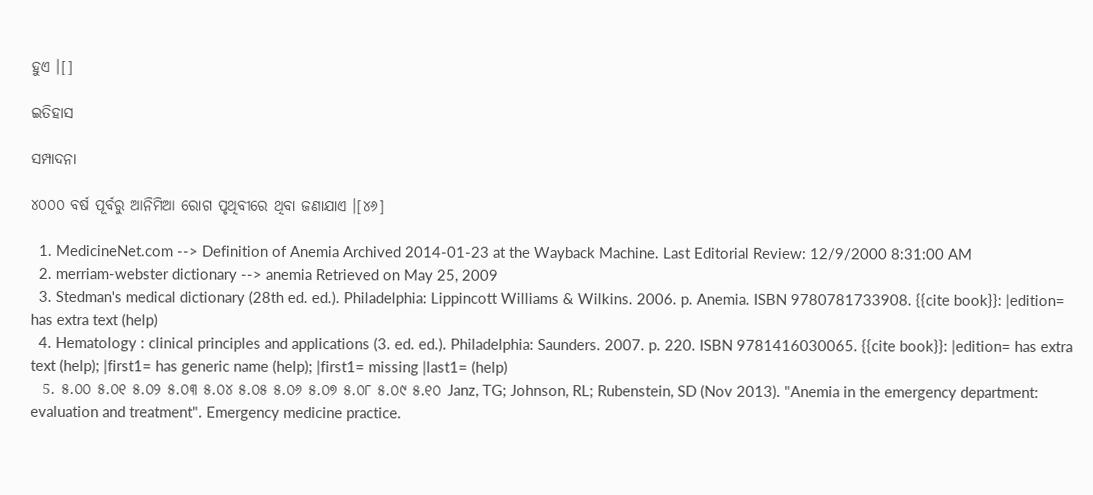ହୁଏ ।[]

ଇତିହାସ

ସମ୍ପାଦନା

୪୦୦୦ ବର୍ଷ ପୂର୍ବରୁ ଆନିମିଆ ରୋଗ ପୃଥିବୀରେ ଥିବା ଜଣାଯାଏ ।[୪୬]

  1. MedicineNet.com --> Definition of Anemia Archived 2014-01-23 at the Wayback Machine. Last Editorial Review: 12/9/2000 8:31:00 AM
  2. merriam-webster dictionary --> anemia Retrieved on May 25, 2009
  3. Stedman's medical dictionary (28th ed. ed.). Philadelphia: Lippincott Williams & Wilkins. 2006. p. Anemia. ISBN 9780781733908. {{cite book}}: |edition= has extra text (help)
  4. Hematology : clinical principles and applications (3. ed. ed.). Philadelphia: Saunders. 2007. p. 220. ISBN 9781416030065. {{cite book}}: |edition= has extra text (help); |first1= has generic name (help); |first1= missing |last1= (help)
  5. ୫.୦୦ ୫.୦୧ ୫.୦୨ ୫.୦୩ ୫.୦୪ ୫.୦୫ ୫.୦୬ ୫.୦୭ ୫.୦୮ ୫.୦୯ ୫.୧୦ Janz, TG; Johnson, RL; Rubenstein, SD (Nov 2013). "Anemia in the emergency department: evaluation and treatment". Emergency medicine practice.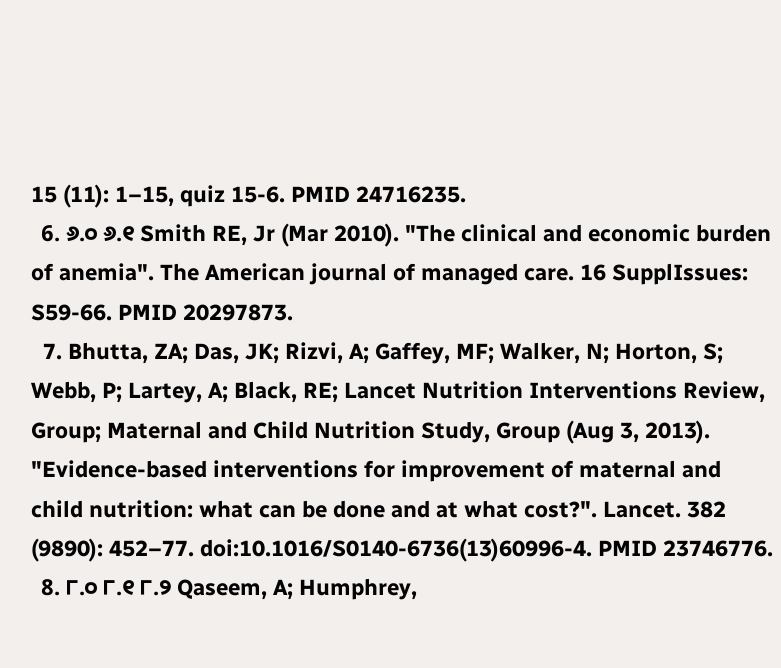15 (11): 1–15, quiz 15-6. PMID 24716235.
  6. ୬.୦ ୬.୧ Smith RE, Jr (Mar 2010). "The clinical and economic burden of anemia". The American journal of managed care. 16 SupplIssues: S59-66. PMID 20297873.
  7. Bhutta, ZA; Das, JK; Rizvi, A; Gaffey, MF; Walker, N; Horton, S; Webb, P; Lartey, A; Black, RE; Lancet Nutrition Interventions Review, Group; Maternal and Child Nutrition Study, Group (Aug 3, 2013). "Evidence-based interventions for improvement of maternal and child nutrition: what can be done and at what cost?". Lancet. 382 (9890): 452–77. doi:10.1016/S0140-6736(13)60996-4. PMID 23746776.
  8. ୮.୦ ୮.୧ ୮.୨ Qaseem, A; Humphrey,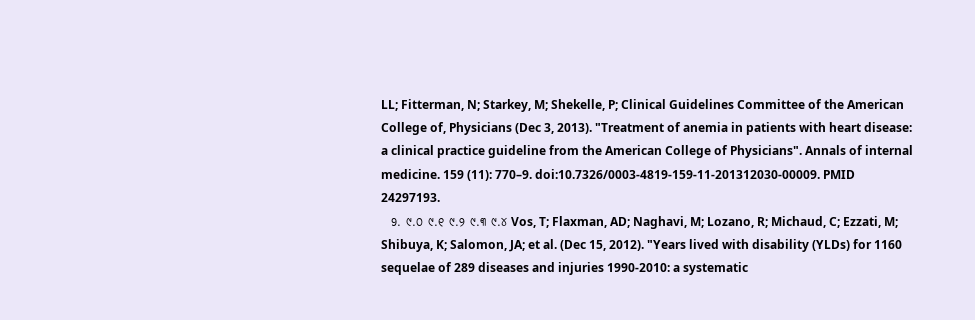LL; Fitterman, N; Starkey, M; Shekelle, P; Clinical Guidelines Committee of the American College of, Physicians (Dec 3, 2013). "Treatment of anemia in patients with heart disease: a clinical practice guideline from the American College of Physicians". Annals of internal medicine. 159 (11): 770–9. doi:10.7326/0003-4819-159-11-201312030-00009. PMID 24297193.
  9. ୯.୦ ୯.୧ ୯.୨ ୯.୩ ୯.୪ Vos, T; Flaxman, AD; Naghavi, M; Lozano, R; Michaud, C; Ezzati, M; Shibuya, K; Salomon, JA; et al. (Dec 15, 2012). "Years lived with disability (YLDs) for 1160 sequelae of 289 diseases and injuries 1990-2010: a systematic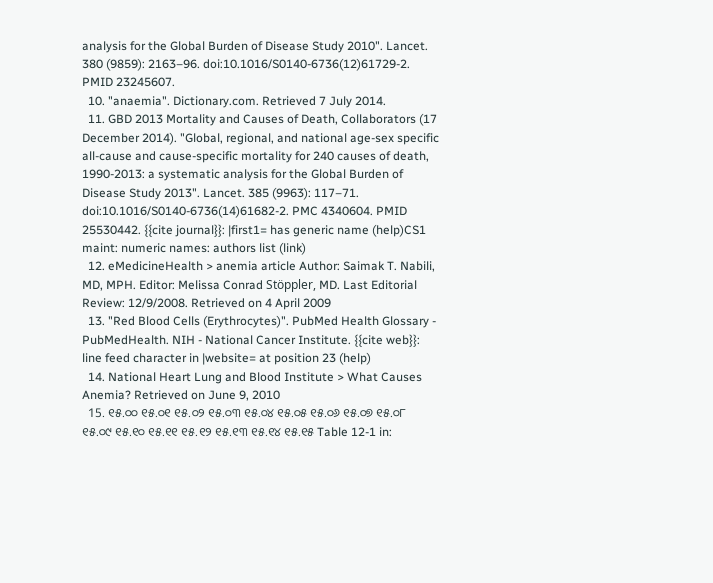analysis for the Global Burden of Disease Study 2010". Lancet. 380 (9859): 2163–96. doi:10.1016/S0140-6736(12)61729-2. PMID 23245607.
  10. "anaemia". Dictionary.com. Retrieved 7 July 2014.
  11. GBD 2013 Mortality and Causes of Death, Collaborators (17 December 2014). "Global, regional, and national age-sex specific all-cause and cause-specific mortality for 240 causes of death, 1990-2013: a systematic analysis for the Global Burden of Disease Study 2013". Lancet. 385 (9963): 117–71. doi:10.1016/S0140-6736(14)61682-2. PMC 4340604. PMID 25530442. {{cite journal}}: |first1= has generic name (help)CS1 maint: numeric names: authors list (link)
  12. eMedicineHealth > anemia article Author: Saimak T. Nabili, MD, MPH. Editor: Melissa Conrad Stöppler, MD. Last Editorial Review: 12/9/2008. Retrieved on 4 April 2009
  13. "Red Blood Cells (Erythrocytes)". PubMed Health Glossary - PubMedHealth. NIH - National Cancer Institute. {{cite web}}: line feed character in |website= at position 23 (help)
  14. National Heart Lung and Blood Institute > What Causes Anemia? Retrieved on June 9, 2010
  15. ୧୫.୦୦ ୧୫.୦୧ ୧୫.୦୨ ୧୫.୦୩ ୧୫.୦୪ ୧୫.୦୫ ୧୫.୦୬ ୧୫.୦୭ ୧୫.୦୮ ୧୫.୦୯ ୧୫.୧୦ ୧୫.୧୧ ୧୫.୧୨ ୧୫.୧୩ ୧୫.୧୪ ୧୫.୧୫ Table 12-1 in: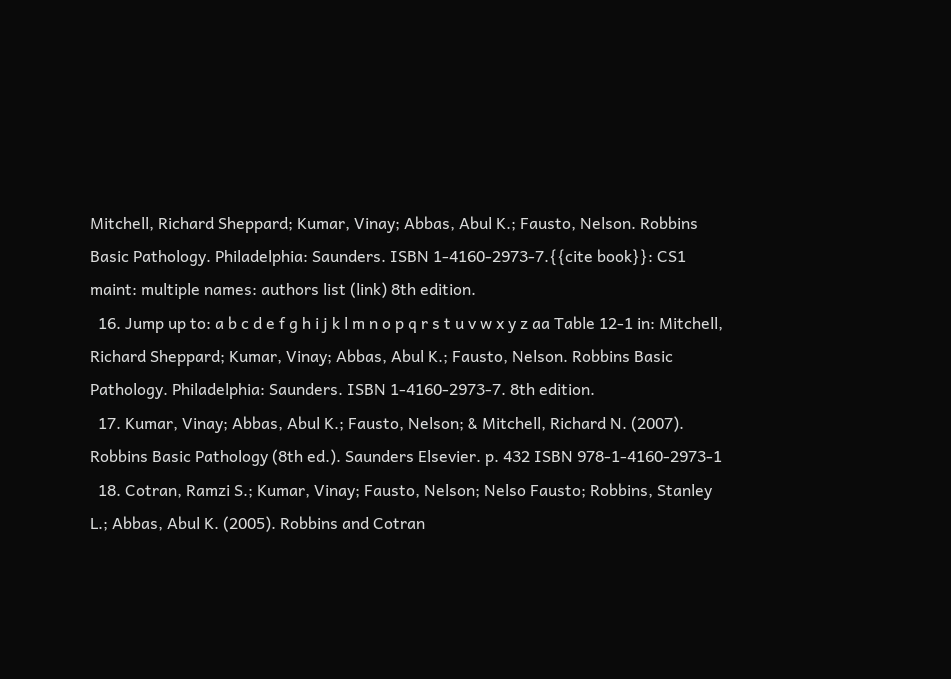Mitchell, Richard Sheppard; Kumar, Vinay; Abbas, Abul K.; Fausto, Nelson. Robbins Basic Pathology. Philadelphia: Saunders. ISBN 1-4160-2973-7.{{cite book}}: CS1 maint: multiple names: authors list (link) 8th edition.
  16. Jump up to: a b c d e f g h i j k l m n o p q r s t u v w x y z aa Table 12-1 in: Mitchell, Richard Sheppard; Kumar, Vinay; Abbas, Abul K.; Fausto, Nelson. Robbins Basic Pathology. Philadelphia: Saunders. ISBN 1-4160-2973-7. 8th edition.
  17. Kumar, Vinay; Abbas, Abul K.; Fausto, Nelson; & Mitchell, Richard N. (2007). Robbins Basic Pathology (8th ed.). Saunders Elsevier. p. 432 ISBN 978-1-4160-2973-1
  18. Cotran, Ramzi S.; Kumar, Vinay; Fausto, Nelson; Nelso Fausto; Robbins, Stanley L.; Abbas, Abul K. (2005). Robbins and Cotran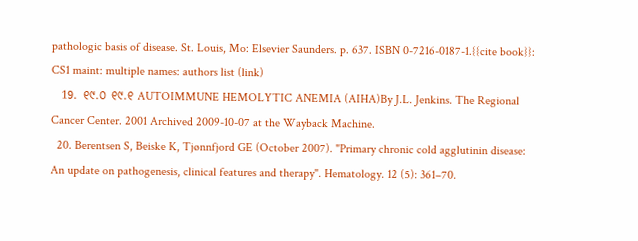pathologic basis of disease. St. Louis, Mo: Elsevier Saunders. p. 637. ISBN 0-7216-0187-1.{{cite book}}: CS1 maint: multiple names: authors list (link)
  19. ୧୯.୦ ୧୯.୧ AUTOIMMUNE HEMOLYTIC ANEMIA (AIHA)By J.L. Jenkins. The Regional Cancer Center. 2001 Archived 2009-10-07 at the Wayback Machine.
  20. Berentsen S, Beiske K, Tjønnfjord GE (October 2007). "Primary chronic cold agglutinin disease: An update on pathogenesis, clinical features and therapy". Hematology. 12 (5): 361–70.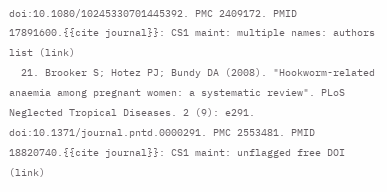doi:10.1080/10245330701445392. PMC 2409172. PMID 17891600.{{cite journal}}: CS1 maint: multiple names: authors list (link)
  21. Brooker S; Hotez PJ; Bundy DA (2008). "Hookworm-related anaemia among pregnant women: a systematic review". PLoS Neglected Tropical Diseases. 2 (9): e291. doi:10.1371/journal.pntd.0000291. PMC 2553481. PMID 18820740.{{cite journal}}: CS1 maint: unflagged free DOI (link)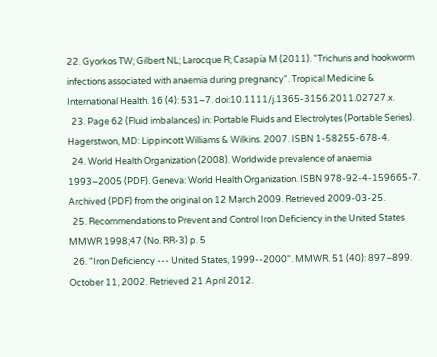22. Gyorkos TW; Gilbert NL; Larocque R; Casapía M (2011). "Trichuris and hookworm infections associated with anaemia during pregnancy". Tropical Medicine & International Health. 16 (4): 531–7. doi:10.1111/j.1365-3156.2011.02727.x.
  23. Page 62 (Fluid imbalances) in: Portable Fluids and Electrolytes (Portable Series). Hagerstwon, MD: Lippincott Williams & Wilkins. 2007. ISBN 1-58255-678-4.
  24. World Health Organization (2008). Worldwide prevalence of anaemia 1993–2005 (PDF). Geneva: World Health Organization. ISBN 978-92-4-159665-7. Archived (PDF) from the original on 12 March 2009. Retrieved 2009-03-25.
  25. Recommendations to Prevent and Control Iron Deficiency in the United States MMWR 1998;47 (No. RR-3) p. 5
  26. "Iron Deficiency --- United States, 1999--2000". MMWR. 51 (40): 897–899. October 11, 2002. Retrieved 21 April 2012.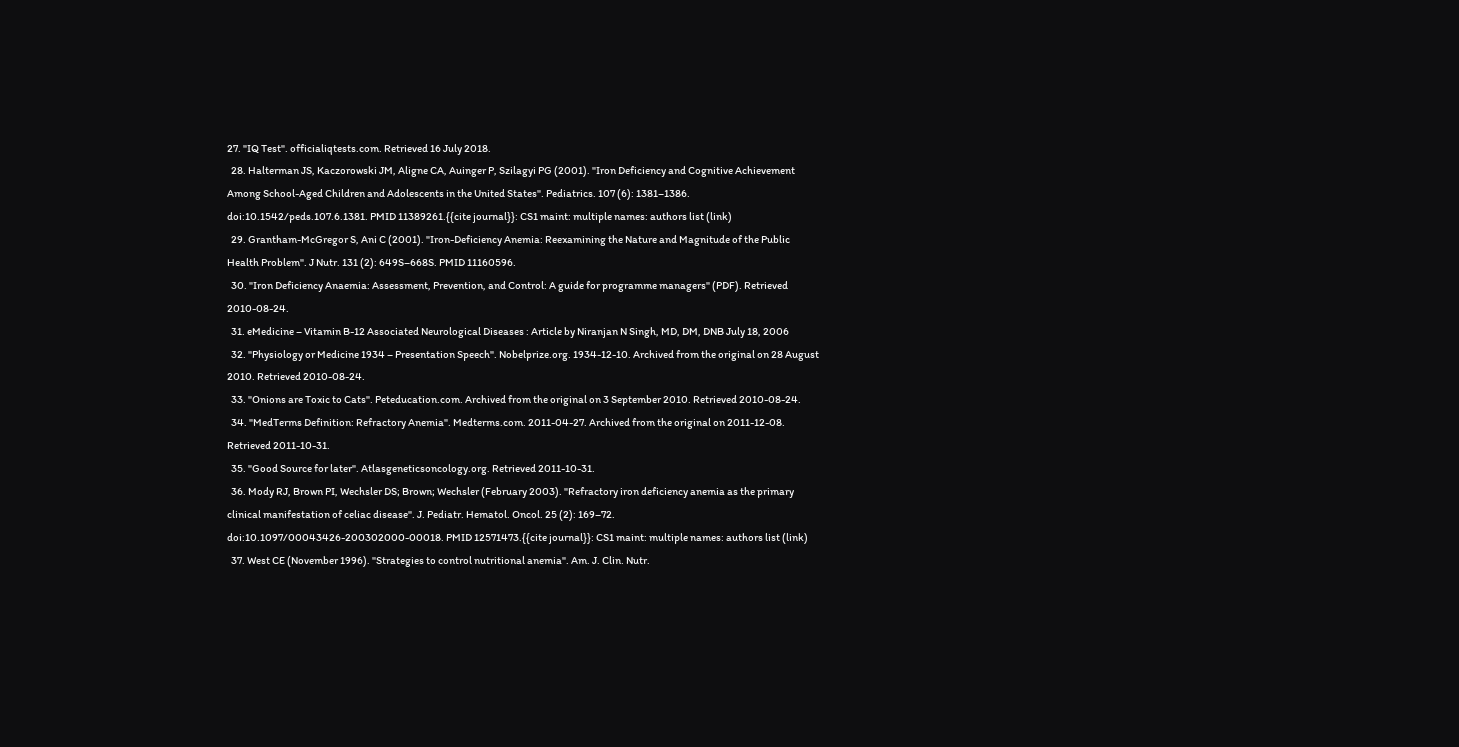27. "IQ Test". officialiqtests.com. Retrieved 16 July 2018.
  28. Halterman JS, Kaczorowski JM, Aligne CA, Auinger P, Szilagyi PG (2001). "Iron Deficiency and Cognitive Achievement Among School-Aged Children and Adolescents in the United States". Pediatrics. 107 (6): 1381–1386. doi:10.1542/peds.107.6.1381. PMID 11389261.{{cite journal}}: CS1 maint: multiple names: authors list (link)
  29. Grantham-McGregor S, Ani C (2001). "Iron-Deficiency Anemia: Reexamining the Nature and Magnitude of the Public Health Problem". J Nutr. 131 (2): 649S–668S. PMID 11160596.
  30. "Iron Deficiency Anaemia: Assessment, Prevention, and Control: A guide for programme managers" (PDF). Retrieved 2010-08-24.
  31. eMedicine – Vitamin B-12 Associated Neurological Diseases : Article by Niranjan N Singh, MD, DM, DNB July 18, 2006
  32. "Physiology or Medicine 1934 – Presentation Speech". Nobelprize.org. 1934-12-10. Archived from the original on 28 August 2010. Retrieved 2010-08-24.
  33. "Onions are Toxic to Cats". Peteducation.com. Archived from the original on 3 September 2010. Retrieved 2010-08-24.
  34. "MedTerms Definition: Refractory Anemia". Medterms.com. 2011-04-27. Archived from the original on 2011-12-08. Retrieved 2011-10-31.
  35. "Good Source for later". Atlasgeneticsoncology.org. Retrieved 2011-10-31.
  36. Mody RJ, Brown PI, Wechsler DS; Brown; Wechsler (February 2003). "Refractory iron deficiency anemia as the primary clinical manifestation of celiac disease". J. Pediatr. Hematol. Oncol. 25 (2): 169–72. doi:10.1097/00043426-200302000-00018. PMID 12571473.{{cite journal}}: CS1 maint: multiple names: authors list (link)
  37. West CE (November 1996). "Strategies to control nutritional anemia". Am. J. Clin. Nutr.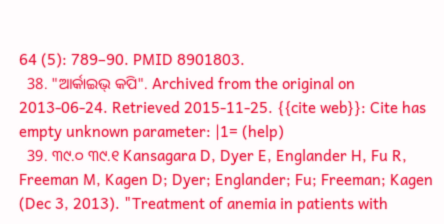64 (5): 789–90. PMID 8901803.
  38. "ଆର୍କାଇଭ୍ କପି". Archived from the original on 2013-06-24. Retrieved 2015-11-25. {{cite web}}: Cite has empty unknown parameter: |1= (help)
  39. ୩୯.୦ ୩୯.୧ Kansagara D, Dyer E, Englander H, Fu R, Freeman M, Kagen D; Dyer; Englander; Fu; Freeman; Kagen (Dec 3, 2013). "Treatment of anemia in patients with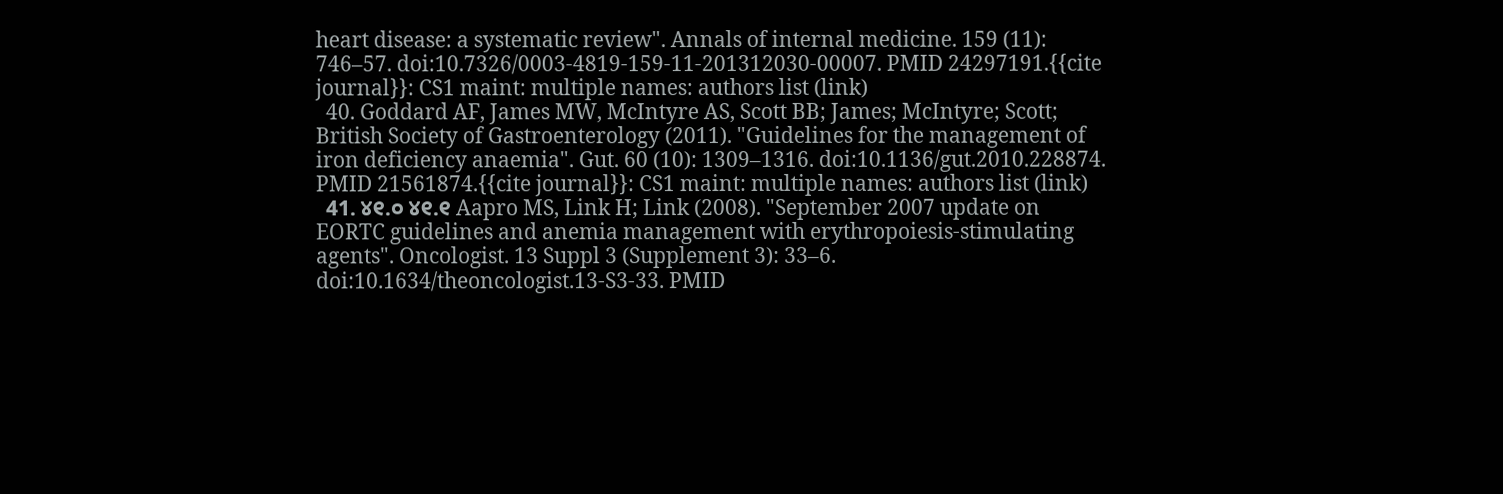heart disease: a systematic review". Annals of internal medicine. 159 (11): 746–57. doi:10.7326/0003-4819-159-11-201312030-00007. PMID 24297191.{{cite journal}}: CS1 maint: multiple names: authors list (link)
  40. Goddard AF, James MW, McIntyre AS, Scott BB; James; McIntyre; Scott; British Society of Gastroenterology (2011). "Guidelines for the management of iron deficiency anaemia". Gut. 60 (10): 1309–1316. doi:10.1136/gut.2010.228874. PMID 21561874.{{cite journal}}: CS1 maint: multiple names: authors list (link)
  41. ୪୧.୦ ୪୧.୧ Aapro MS, Link H; Link (2008). "September 2007 update on EORTC guidelines and anemia management with erythropoiesis-stimulating agents". Oncologist. 13 Suppl 3 (Supplement 3): 33–6. doi:10.1634/theoncologist.13-S3-33. PMID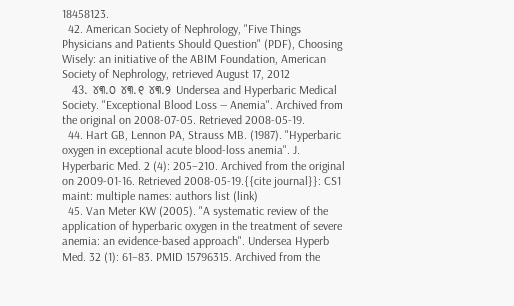18458123.
  42. American Society of Nephrology, "Five Things Physicians and Patients Should Question" (PDF), Choosing Wisely: an initiative of the ABIM Foundation, American Society of Nephrology, retrieved August 17, 2012
  43. ୪୩.୦ ୪୩.୧ ୪୩.୨ Undersea and Hyperbaric Medical Society. "Exceptional Blood Loss — Anemia". Archived from the original on 2008-07-05. Retrieved 2008-05-19.
  44. Hart GB, Lennon PA, Strauss MB. (1987). "Hyperbaric oxygen in exceptional acute blood-loss anemia". J. Hyperbaric Med. 2 (4): 205–210. Archived from the original on 2009-01-16. Retrieved 2008-05-19.{{cite journal}}: CS1 maint: multiple names: authors list (link)
  45. Van Meter KW (2005). "A systematic review of the application of hyperbaric oxygen in the treatment of severe anemia: an evidence-based approach". Undersea Hyperb Med. 32 (1): 61–83. PMID 15796315. Archived from the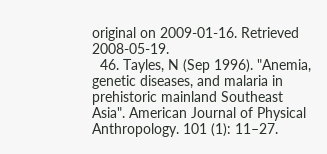original on 2009-01-16. Retrieved 2008-05-19.
  46. Tayles, N (Sep 1996). "Anemia, genetic diseases, and malaria in prehistoric mainland Southeast Asia". American Journal of Physical Anthropology. 101 (1): 11–27.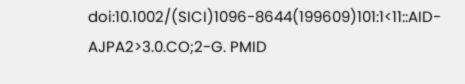doi:10.1002/(SICI)1096-8644(199609)101:1<11::AID-AJPA2>3.0.CO;2-G. PMID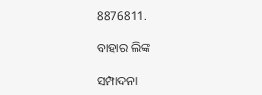8876811.

ବାହାର ଲିଙ୍କ

ସମ୍ପାଦନା